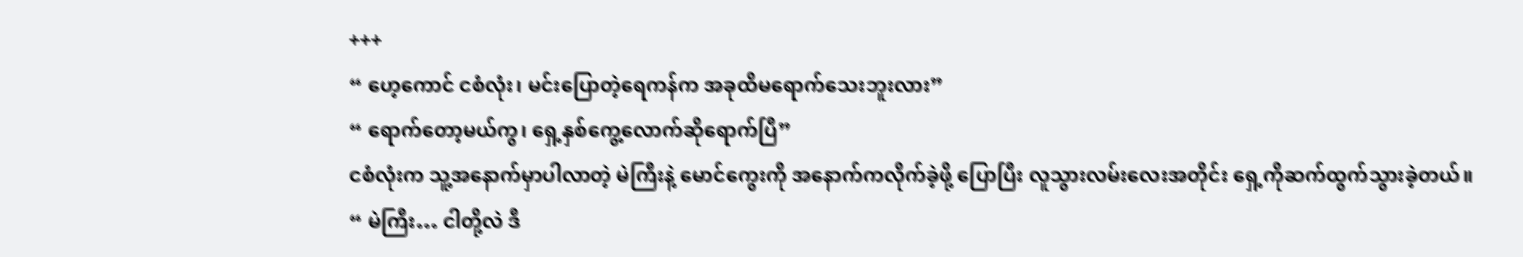+++
“ ဟေ့ကောင် ငစံလုံး၊ မင်းပြောတဲ့ရေကန်က အခုထိမရောက်သေးဘူးလား”
“ ရောက်တော့မယ်ကွ၊ ရှေ့နှစ်ကွေ့လောက်ဆိုရောက်ပြီ”
ငစံလုံးက သူ့အနောက်မှာပါလာတဲ့ မဲကြီးနဲ့ မောင်ကွေးကို အနောက်ကလိုက်ခဲ့ဖို့ ပြောပြီး လူသွားလမ်းလေးအတိုင်း ရှေ့ကိုဆက်ထွက်သွားခဲ့တယ်။
“ မဲကြီး… ငါတို့လဲ ဒီ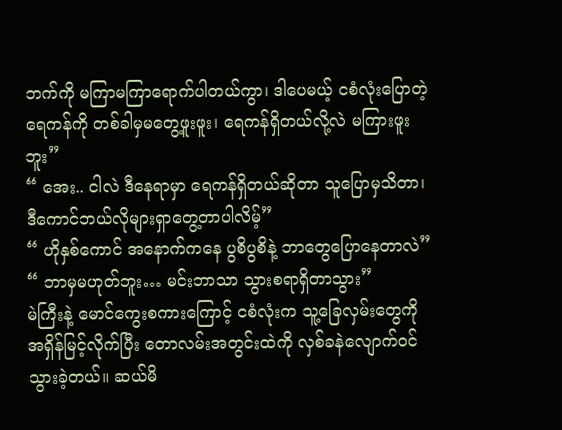ဘက်ကို မကြာမကြာရောက်ပါတယ်ကွာ၊ ဒါပေမယ့် ငစံလုံးပြောတဲ့ရေကန်ကို တစ်ခါမှမတွေ့ဖူးဖူး၊ ရေကန်ရှိတယ်လို့လဲ မကြားဖူးဘူး”
“ အေး.. ငါလဲ ဒီနေရာမှာ ရေကန်ရှိတယ်ဆိုတာ သူပြောမှသိတာ၊ ဒီကောင်ဘယ်လိုများရှာတွေ့တာပါလိမ့်”
“ ဟိုနှစ်ကောင် အနောက်ကနေ ပွစိပွစိနဲ့ ဘာတွေပြောနေတာလဲ”
“ ဘာမှမဟုတ်ဘူး… မင်းဘာသာ သွားစရာရှိတာသွား”
မဲကြီးနဲ့ မောင်ကွေးစကားကြောင့် ငစံလုံးက သူ့ခြေလှမ်းတွေကို အရှိန်မြင့်လိုက်ပြီး တောလမ်းအတွင်းထဲကို လှစ်ခနဲလျောက်ဝင်သွားခဲ့တယ်။ ဆယ်မိ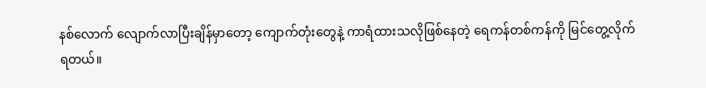နစ်လောက် လျောက်လာပြီးချိန်မှာတော့ ကျောက်တုံးတွေနဲ့ ကာရံထားသလိုဖြစ်နေတဲ့ ရေကန်တစ်ကန်ကို မြင်တွေ့လိုက်ရတယ်။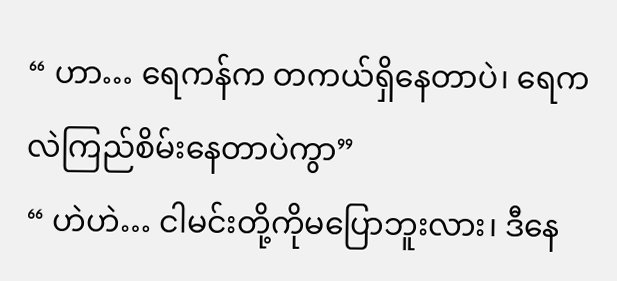“ ဟာ… ရေကန်က တကယ်ရှိနေတာပဲ၊ ရေကလဲကြည်စိမ်းနေတာပဲကွာ”
“ ဟဲဟဲ… ငါမင်းတို့ကိုမပြောဘူးလား၊ ဒီနေ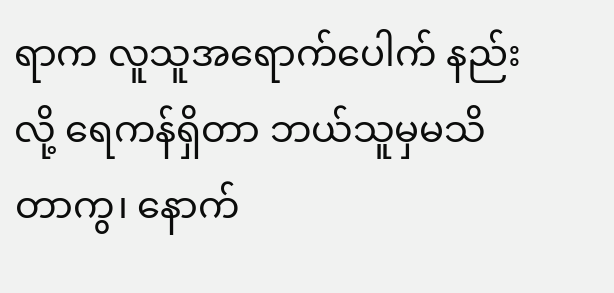ရာက လူသူအရောက်ပေါက် နည်းလို့ ရေကန်ရှိတာ ဘယ်သူမှမသိတာကွ၊ နောက်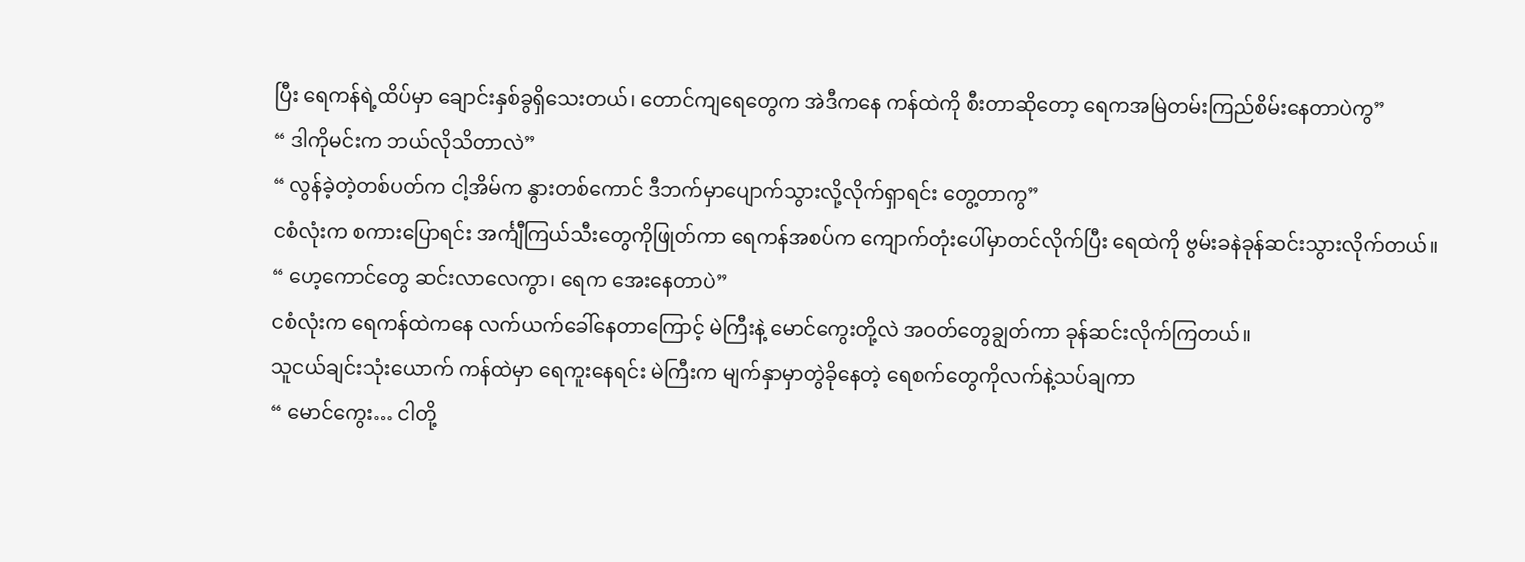ပြီး ရေကန်ရဲ့ထိပ်မှာ ချောင်းနှစ်ခွရှိသေးတယ်၊ တောင်ကျရေတွေက အဲဒီကနေ ကန်ထဲကို စီးတာဆိုတော့ ရေကအမြဲတမ်းကြည်စိမ်းနေတာပဲကွ”
“ ဒါကိုမင်းက ဘယ်လိုသိတာလဲ”
“ လွန်ခဲ့တဲ့တစ်ပတ်က ငါ့အိမ်က နွားတစ်ကောင် ဒီဘက်မှာပျောက်သွားလို့လိုက်ရှာရင်း တွေ့တာကွ”
ငစံလုံးက စကားပြောရင်း အင်္ကျီကြယ်သီးတွေကိုဖြုတ်ကာ ရေကန်အစပ်က ကျောက်တုံးပေါ်မှာတင်လိုက်ပြီး ရေထဲကို ဗွမ်းခနဲခုန်ဆင်းသွားလိုက်တယ်။
“ ဟေ့ကောင်တွေ ဆင်းလာလေကွာ၊ ရေက အေးနေတာပဲ”
ငစံလုံးက ရေကန်ထဲကနေ လက်ယက်ခေါ်နေတာကြောင့် မဲကြီးနဲ့ မောင်ကွေးတို့လဲ အဝတ်တွေချွတ်ကာ ခုန်ဆင်းလိုက်ကြတယ်။
သူငယ်ချင်းသုံးယောက် ကန်ထဲမှာ ရေကူးနေရင်း မဲကြီးက မျက်နှာမှာတွဲခိုနေတဲ့ ရေစက်တွေကိုလက်နဲ့သပ်ချကာ
“ မောင်ကွေး… ငါတို့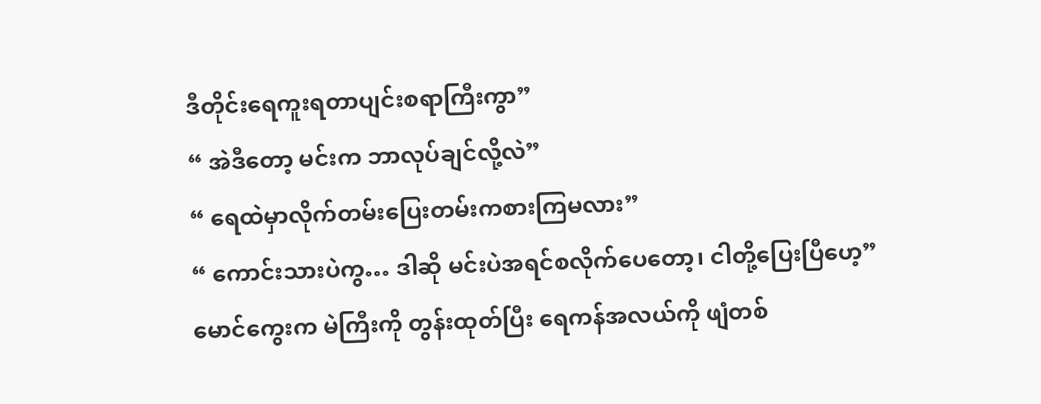ဒီတိုင်းရေကူးရတာပျင်းစရာကြီးကွာ”
“ အဲဒီတော့ မင်းက ဘာလုပ်ချင်လို့လဲ”
“ ရေထဲမှာလိုက်တမ်းပြေးတမ်းကစားကြမလား”
“ ကောင်းသားပဲကွ… ဒါဆို မင်းပဲအရင်စလိုက်ပေတော့၊ ငါတို့ပြေးပြီဟေ့”
မောင်ကွေးက မဲကြီးကို တွန်းထုတ်ပြီး ရေကန်အလယ်ကို ဖျံတစ်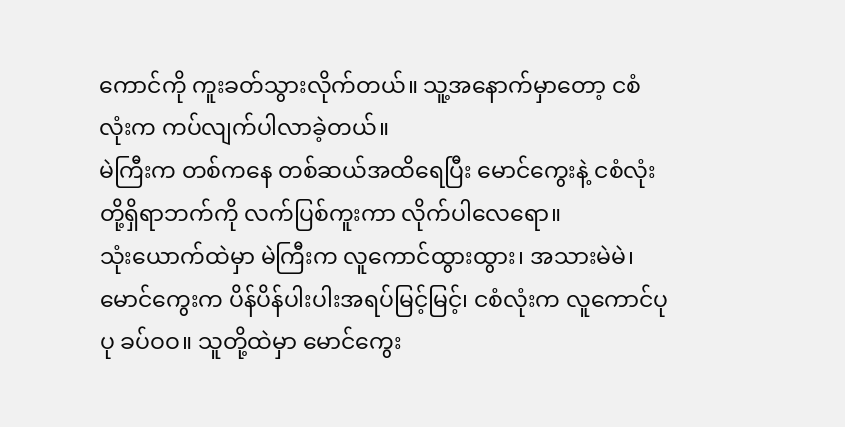ကောင်ကို ကူးခတ်သွားလိုက်တယ်။ သူ့အနောက်မှာတော့ ငစံလုံးက ကပ်လျက်ပါလာခဲ့တယ်။
မဲကြီးက တစ်ကနေ တစ်ဆယ်အထိရေပြီး မောင်ကွေးနဲ့ ငစံလုံးတို့ရှိရာဘက်ကို လက်ပြစ်ကူးကာ လိုက်ပါလေရော။
သုံးယောက်ထဲမှာ မဲကြီးက လူကောင်ထွားထွား၊ အသားမဲမဲ၊ မောင်ကွေးက ပိန်ပိန်ပါးပါးအရပ်မြင့်မြင့်၊ ငစံလုံးက လူကောင်ပုပု ခပ်ဝဝ။ သူတို့ထဲမှာ မောင်ကွေး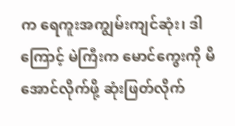က ရေကူးအကျွမ်းကျင်ဆုံး၊ ဒါကြောင့် မဲကြီးက မောင်ကွေးကို မိအောင်လိုက်ဖို့ ဆုံးဖြတ်လိုက်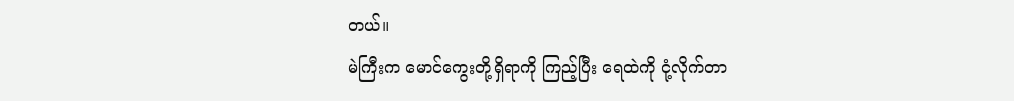တယ်။
မဲကြီးက မောင်ကွေးတို့ရှိရာကို ကြည့်ပြီး ရေထဲကို ငုံ့လိုက်တာ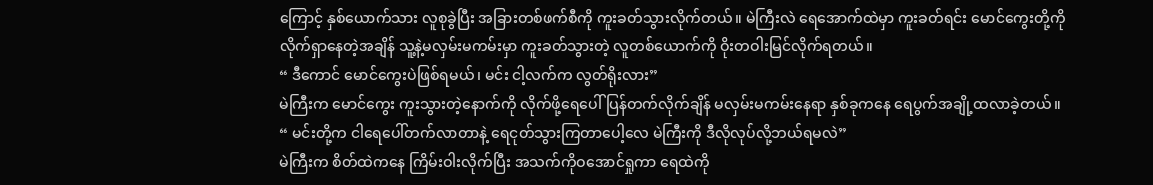ကြောင့် နှစ်ယောက်သား လူစုခွဲပြီး အခြားတစ်ဖက်စီကို ကူးခတ်သွားလိုက်တယ်။ မဲကြီးလဲ ရေအောက်ထဲမှာ ကူးခတ်ရင်း မောင်ကွေးတို့ကို လိုက်ရှာနေတဲ့အချိန် သူ့နဲ့မလှမ်းမကမ်းမှာ ကူးခတ်သွားတဲ့ လူတစ်ယောက်ကို ဝိုးတဝါးမြင်လိုက်ရတယ်။
“ ဒီကောင် မောင်ကွေးပဲဖြစ်ရမယ်၊ မင်း ငါ့လက်က လွတ်ရိုးလား”
မဲကြီးက မောင်ကွေး ကူးသွားတဲ့နောက်ကို လိုက်ဖို့ရေပေါ်ပြန်တက်လိုက်ချိန် မလှမ်းမကမ်းနေရာ နှစ်ခုကနေ ရေပွက်အချို့ထလာခဲ့တယ်။
“ မင်းတို့က ငါရေပေါ်တက်လာတာနဲ့ ရေငုတ်သွားကြတာပေါ့လေ မဲကြီးကို ဒီလိုလုပ်လို့ဘယ်ရမလဲ”
မဲကြီးက စိတ်ထဲကနေ ကြိမ်းဝါးလိုက်ပြီး အသက်ကိုဝအောင်ရှုကာ ရေထဲကို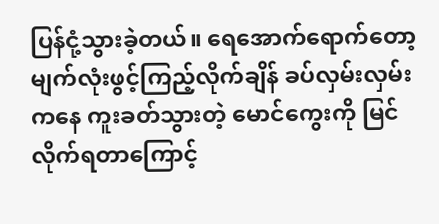ပြန်ငုံ့သွားခဲ့တယ်။ ရေအောက်ရောက်တော့ မျက်လုံးဖွင့်ကြည့်လိုက်ချိန် ခပ်လှမ်းလှမ်းကနေ ကူးခတ်သွားတဲ့ မောင်ကွေးကို မြင်လိုက်ရတာကြောင့်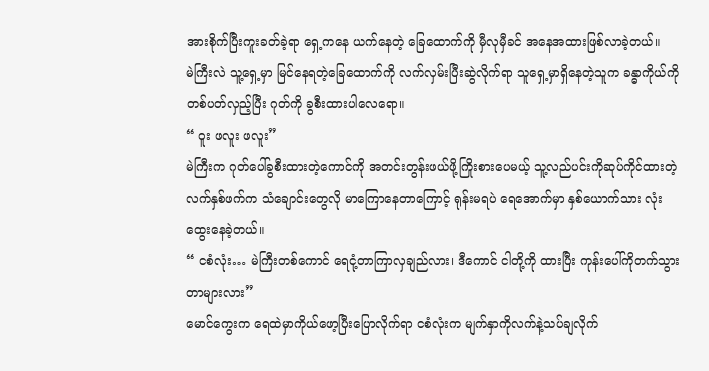အားစိုက်ပြီးကူးခတ်ခဲ့ရာ ရှေ့ကနေ ယက်နေတဲ့ ခြေထောက်ကို မှီလုမှီခင် အနေအထားဖြစ်လာခဲ့တယ်။
မဲကြီးလဲ သူ့ရှေ့မှာ မြင်နေရတဲ့ခြေထောက်ကို လက်လှမ်းပြီးဆွဲလိုက်ရာ သူရှေ့မှာရှိနေတဲ့သူက ခန္ဓာကိုယ်ကို တစ်ပတ်လှည့်ပြီး ဂုတ်ကို ခွစီးထားပါလေရော။
“ ဝူး ဖလူး ဖလူး”
မဲကြီးက ဂုတ်ပေါ်ခွစီးထားတဲ့ကောင်ကို အတင်းတွန်းဖယ်ဖို့ကြိုးစားပေမယ့် သူ့လည်ပင်းကိုဆုပ်ကိုင်ထားတဲ့လက်နှစ်ဖက်က သံချောင်းတွေလို မာကြောနေတာကြောင့် ရုန်းမရပဲ ရေအောက်မှာ နှစ်ယောက်သား လုံးထွေးနေခဲ့တယ်။
“ ငစံလုံး… မဲကြီးတစ်ကောင် ရေငုံ့တာကြာလှချည်လား၊ ဒီကောင် ငါတို့ကို ထားပြီး ကုန်းပေါ်ကိုတက်သွားတာများလား”
မောင်ကွေးက ရေထဲမှာကိုယ်ဖော့ပြီးပြောလိုက်ရာ ငစံလုံးက မျက်နှာကိုလက်နဲ့သပ်ချလိုက်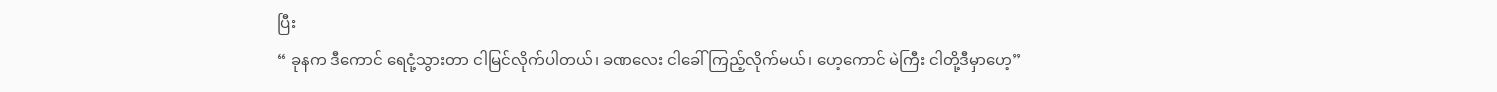ပြီး
“ ခုနက ဒီကောင် ရေငုံ့သွားတာ ငါမြင်လိုက်ပါတယ်၊ ခဏလေး ငါခေါ်ကြည့်လိုက်မယ်၊ ဟေ့ကောင် မဲကြီး ငါတို့ဒီမှာဟေ့”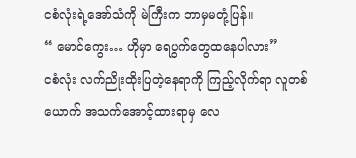ငစံလုံးရဲ့အော်သံကို မဲကြီးက ဘာမှမတုံ့ပြန်။
“ မောင်ကွေး… ဟိုမှာ ရေပွက်တွေထနေပါလား”
ငစံလုံး လက်ညိုးထိုးပြတဲ့နေရာကို ကြည့်လိုက်ရာ လူတစ်ယောက် အသက်အောင့်ထားရာမှ လေ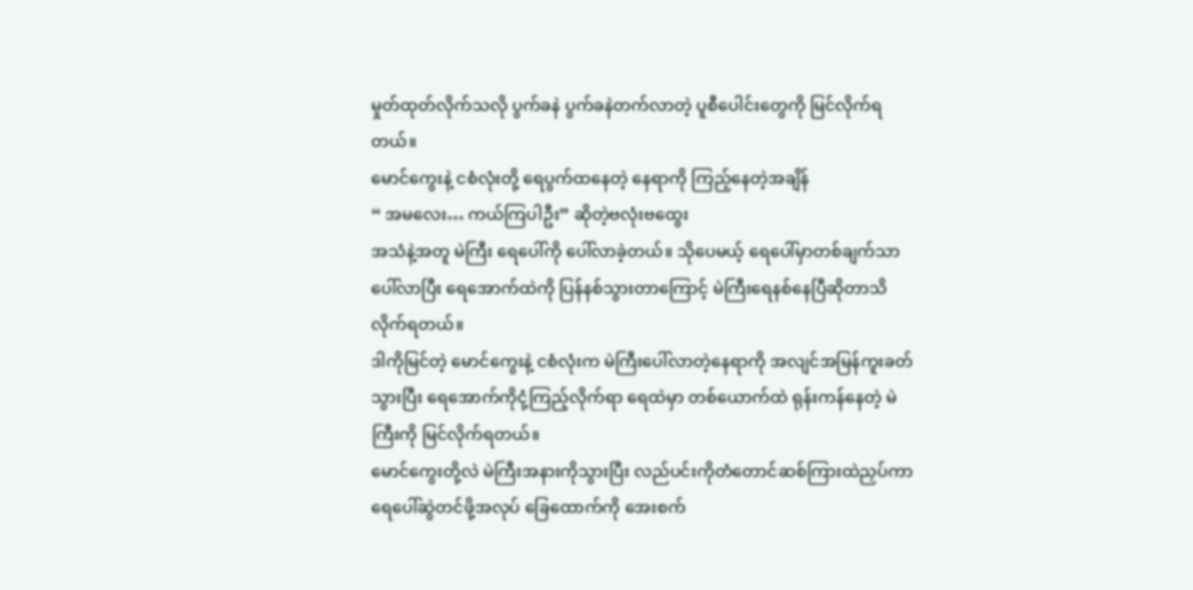မှုတ်ထုတ်လိုက်သလို ပွက်ခနဲ ပွက်ခနဲတက်လာတဲ့ ပူစီပေါင်းတွေကို မြင်လိုက်ရတယ်။
မောင်ကွေးနဲ့ ငစံလုံးတို့ ရေပွက်ထနေတဲ့ နေရာကို ကြည့်နေတဲ့အချိန်
“ အမလေး… ကယ်ကြပါဦး” ဆိုတဲ့ဗလုံးဗထွေး
အသံနဲ့အတူ မဲကြီး ရေပေါ်ကို ပေါ်လာခဲ့တယ်။ သိုပေမယ့် ရေပေါ်မှာတစ်ချက်သာပေါ်လာပြီး ရေအောက်ထဲကို ပြန်နစ်သွားတာကြောင့် မဲကြီးရေနစ်နေပြီဆိုတာသိလိုက်ရတယ်။
ဒါကိုမြင်တဲ့ မောင်ကွေးနဲ့ ငစံလုံးက မဲကြီးပေါ်လာတဲ့နေရာကို အလျင်အမြန်ကူးခတ်သွားပြီး ရေအောက်ကိုငုံ့ကြည့်လိုက်ရာ ရေထဲမှာ တစ်ယောက်ထဲ ရုန်းကန်နေတဲ့ မဲကြီးကို မြင်လိုက်ရတယ်။
မောင်ကွေးတို့လဲ မဲကြီးအနားကိုသွားပြီး လည်ပင်းကိုတံတောင်ဆစ်ကြားထဲညှပ်ကာ ရေပေါ်ဆွဲတင်ဖို့အလုပ် ခြေထောက်ကို အေးစက်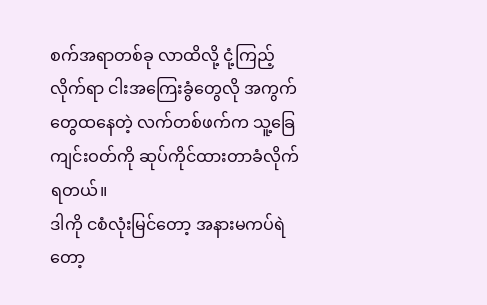စက်အရာတစ်ခု လာထိလို့ ငုံ့ကြည့်လိုက်ရာ ငါးအကြေးခွံတွေလို အကွက်တွေထနေတဲ့ လက်တစ်ဖက်က သူ့ခြေကျင်းဝတ်ကို ဆုပ်ကိုင်ထားတာခံလိုက်ရတယ်။
ဒါကို ငစံလုံးမြင်တော့ အနားမကပ်ရဲတော့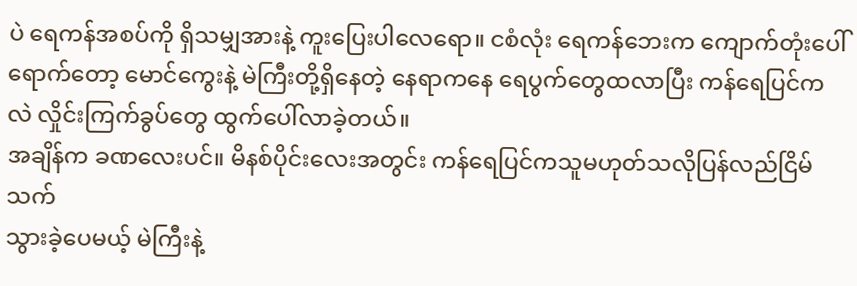ပဲ ရေကန်အစပ်ကို ရှိသမျှအားနဲ့ ကူးပြေးပါလေရော။ ငစံလုံး ရေကန်ဘေးက ကျောက်တုံးပေါ်ရောက်တော့ မောင်ကွေးနဲ့ မဲကြီးတို့ရှိနေတဲ့ နေရာကနေ ရေပွက်တွေထလာပြီး ကန်ရေပြင်ကလဲ လှိုင်းကြက်ခွပ်တွေ ထွက်ပေါ်လာခဲ့တယ်။
အချိန်က ခဏလေးပင်။ မိနစ်ပိုင်းလေးအတွင်း ကန်ရေပြင်ကသူမဟုတ်သလိုပြန်လည်ငြိမ်သက်
သွားခဲ့ပေမယ့် မဲကြီးနဲ့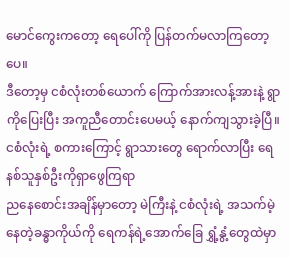မောင်ကွေးကတော့ ရေပေါ်ကို ပြန်တက်မလာကြတော့ပေ။
ဒီတော့မှ ငစံလုံးတစ်ယောက် ကြောက်အားလန့်အားနဲ့ ရွာကိုပြေးပြီး အကူညီတောင်းပေမယ့် နောက်ကျသွားခဲ့ပြီ။ ငစံလုံးရဲ့ စကားကြောင့် ရွာသားတွေ ရောက်လာပြီး ရေနစ်သူနှစ်ဦးကိုရှာဖွေကြရာ
ညနေစောင်းအချိန်မှာတော့ မဲကြီးနဲ့ ငစံလုံးရဲ့ အသက်မဲ့နေတဲ့ခန္ဓာကိုယ်ကို ရေကန်ရဲ့အောက်ခြေ ရွှံ့နွံ့တွေထဲမှာ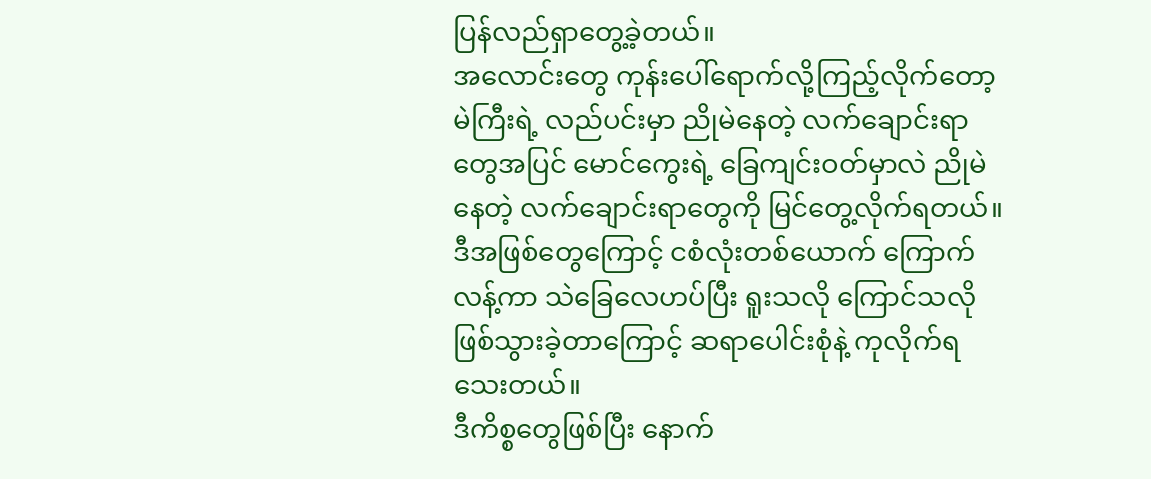ပြန်လည်ရှာတွေ့ခဲ့တယ်။
အလောင်းတွေ ကုန်းပေါ်ရောက်လို့ကြည့်လိုက်တော့ မဲကြီးရဲ့ လည်ပင်းမှာ ညိုမဲနေတဲ့ လက်ချောင်းရာတွေအပြင် မောင်ကွေးရဲ့ ခြေကျင်းဝတ်မှာလဲ ညိုမဲနေတဲ့ လက်ချောင်းရာတွေကို မြင်တွေ့လိုက်ရတယ်။
ဒီအဖြစ်တွေကြောင့် ငစံလုံးတစ်ယောက် ကြောက်လန့်ကာ သဲခြေလေဟပ်ပြီး ရူးသလို ကြောင်သလိုဖြစ်သွားခဲ့တာကြောင့် ဆရာပေါင်းစုံနဲ့ ကုလိုက်ရသေးတယ်။
ဒီကိစ္စတွေဖြစ်ပြီး နောက်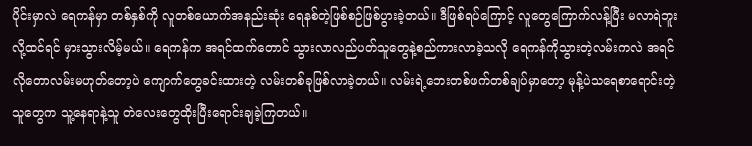ပိုင်းမှာလဲ ရေကန်မှာ တစ်နှစ်ကို လူတစ်ယောက်အနည်းဆုံး ရေနစ်တဲ့ဖြစ်စဉ်ဖြစ်ပွားခဲ့တယ်။ ဒီဖြစ်ရပ်ကြောင့် လူတွေကြောက်လန့်ပြီး မလာရဲဘူးလို့ထင်ရင် မှားသွားလိမ့်မယ်။ ရေကန်က အရင်ထက်တောင် သွားလာလည်ပတ်သူတွေနဲ့စည်ကားလာခဲ့သလို ရေကန်ကိုသွားတဲ့လမ်းကလဲ အရင်လိုတောလမ်းမဟုတ်တော့ပဲ ကျောက်တွေခင်းထားတဲ့ လမ်းတစ်ခုဖြစ်လာခဲ့တယ်။ လမ်းရဲ့ဘေးတစ်ဖက်တစ်ချပ်မှာတော့ မုန့်ပဲသရေစာရောင်းတဲ့သူတွေက သူ့နေရာနဲ့သူ တဲလေးတွေထိုးပြီးရောင်းချခဲ့ကြတယ်။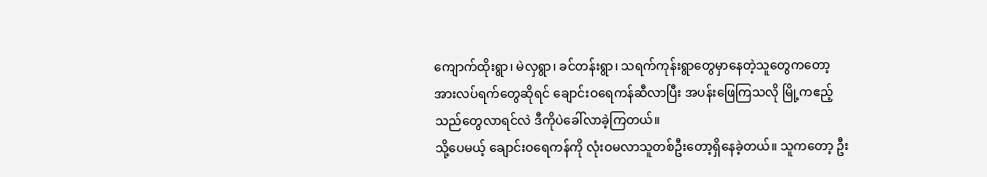ကျောက်ထိုးရွာ၊ မဲလှရွာ၊ ခင်တန်းရွာ၊ သရက်ကုန်းရွာတွေမှာနေတဲ့သူတွေကတော့ အားလပ်ရက်တွေဆိုရင် ချောင်းဝရေကန်ဆီလာပြီး အပန်းဖြေကြသလို မြို့ကဧည့်သည်တွေလာရင်လဲ ဒီကိုပဲခေါ်လာခဲ့ကြတယ်။
သို့ပေမယ့် ချောင်းဝရေကန်ကို လုံးဝမလာသူတစ်ဦးတော့ရှိနေခဲ့တယ်။ သူကတော့ ဦး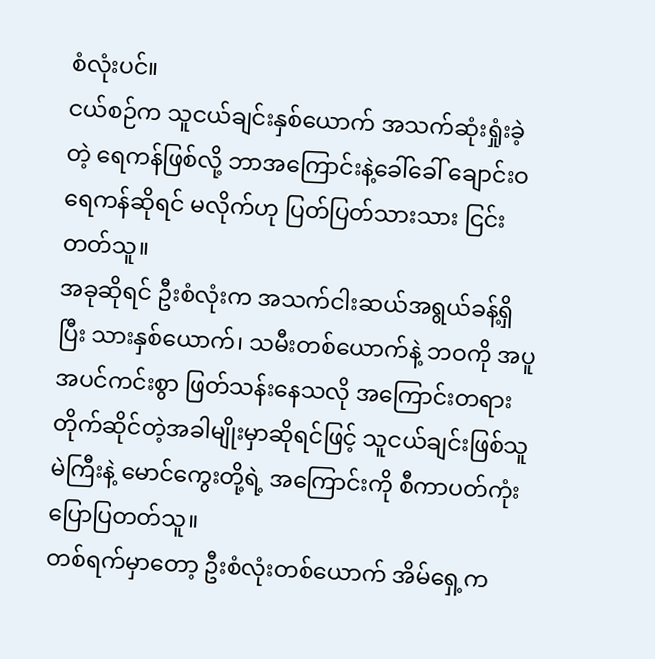စံလုံးပင်။
ငယ်စဉ်က သူငယ်ချင်းနှစ်ယောက် အသက်ဆုံးရှုံးခဲ့တဲ့ ရေကန်ဖြစ်လို့ ဘာအကြောင်းနဲ့ခေါ်ခေါ် ချောင်းဝရေကန်ဆိုရင် မလိုက်ဟု ပြတ်ပြတ်သားသား ငြင်းတတ်သူ။
အခုဆိုရင် ဦးစံလုံးက အသက်ငါးဆယ်အရွယ်ခန့်ရှိပြီး သားနှစ်ယောက်၊ သမီးတစ်ယောက်နဲ့ ဘဝကို အပူအပင်ကင်းစွာ ဖြတ်သန်းနေသလို အကြောင်းတရားတိုက်ဆိုင်တဲ့အခါမျိုးမှာဆိုရင်ဖြင့် သူငယ်ချင်းဖြစ်သူ မဲကြီးနဲ့ မောင်ကွေးတို့ရဲ့ အကြောင်းကို စီကာပတ်ကုံးပြောပြတတ်သူ။
တစ်ရက်မှာတော့ ဦးစံလုံးတစ်ယောက် အိမ်ရှေ့က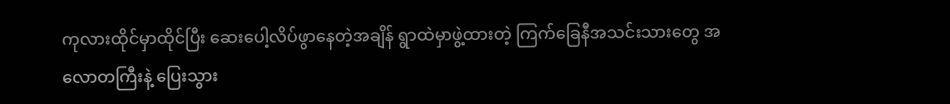ကုလားထိုင်မှာထိုင်ပြီး ဆေးပေါ့လိပ်ဖွာနေတဲ့အချိန် ရွာထဲမှာဖွဲ့ထားတဲ့ ကြက်ခြေနီအသင်းသားတွေ အလောတကြီးနဲ့ ပြေးသွား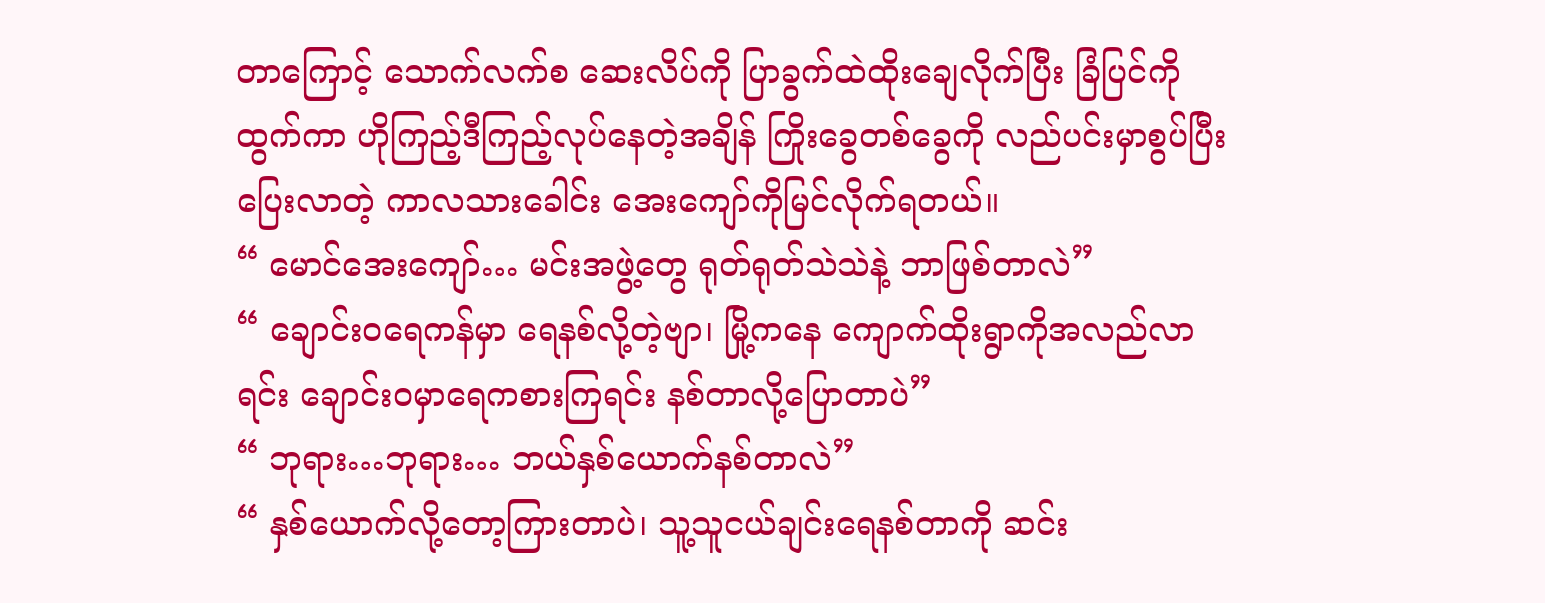တာကြောင့် သောက်လက်စ ဆေးလိပ်ကို ပြာခွက်ထဲထိုးချေလိုက်ပြီး ခြံပြင်ကိုထွက်ကာ ဟိုကြည့်ဒီကြည့်လုပ်နေတဲ့အချိန် ကြိုးခွေတစ်ခွေကို လည်ပင်းမှာစွပ်ပြီး ပြေးလာတဲ့ ကာလသားခေါင်း အေးကျော်ကိုမြင်လိုက်ရတယ်။
“ မောင်အေးကျော်… မင်းအဖွဲ့တွေ ရုတ်ရုတ်သဲသဲနဲ့ ဘာဖြစ်တာလဲ”
“ ချောင်းဝရေကန်မှာ ရေနစ်လို့တဲ့ဗျာ၊ မြို့ကနေ ကျောက်ထိုးရွာကိုအလည်လာရင်း ချောင်းဝမှာရေကစားကြရင်း နစ်တာလို့ပြောတာပဲ”
“ ဘုရား…ဘုရား… ဘယ်နှစ်ယောက်နစ်တာလဲ”
“ နှစ်ယောက်လို့တော့ကြားတာပဲ၊ သူ့သူငယ်ချင်းရေနစ်တာကို ဆင်း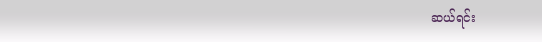ဆယ်ရင်း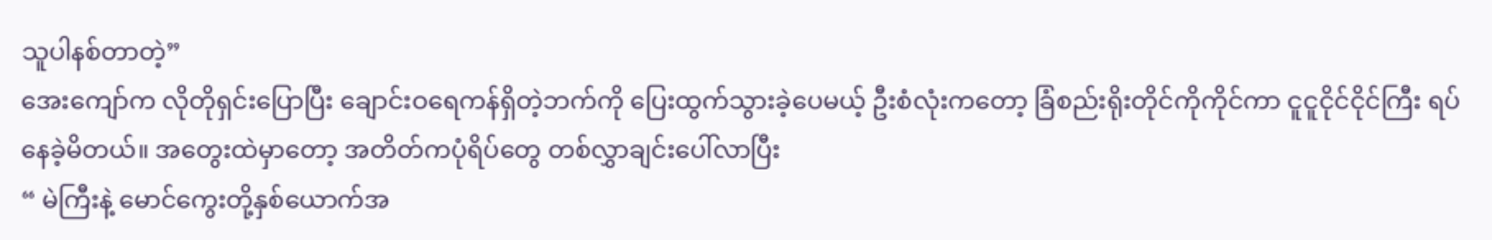သူပါနစ်တာတဲ့”
အေးကျော်က လိုတိုရှင်းပြောပြီး ချောင်းဝရေကန်ရှိတဲ့ဘက်ကို ပြေးထွက်သွားခဲ့ပေမယ့် ဦးစံလုံးကတော့ ခြံစည်းရိုးတိုင်ကိုကိုင်ကာ ငူငူငိုင်ငိုင်ကြီး ရပ်နေခဲ့မိတယ်။ အတွေးထဲမှာတော့ အတိတ်ကပုံရိပ်တွေ တစ်လွှာချင်းပေါ်လာပြီး
“ မဲကြီးနဲ့ မောင်ကွေးတို့နှစ်ယောက်အ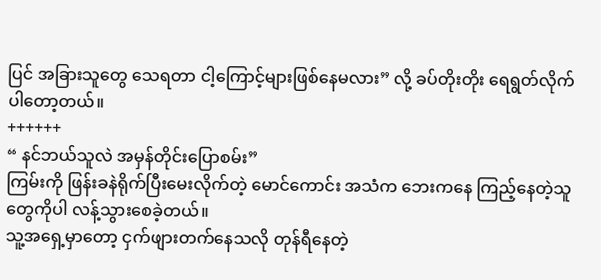ပြင် အခြားသူတွေ သေရတာ ငါ့ကြောင့်များဖြစ်နေမလား” လို့ ခပ်တိုးတိုး ရေရွတ်လိုက်ပါတော့တယ်။
++++++
“ နင်ဘယ်သူလဲ အမှန်တိုင်းပြောစမ်း”
ကြမ်းကို ဖြန်းခနဲရိုက်ပြီးမေးလိုက်တဲ့ မောင်ကောင်း အသံက ဘေးကနေ ကြည့်နေတဲ့သူတွေကိုပါ လန့်သွားစေခဲ့တယ်။
သူ့အရှေ့မှာတော့ ငှက်ဖျားတက်နေသလို တုန်ရီနေတဲ့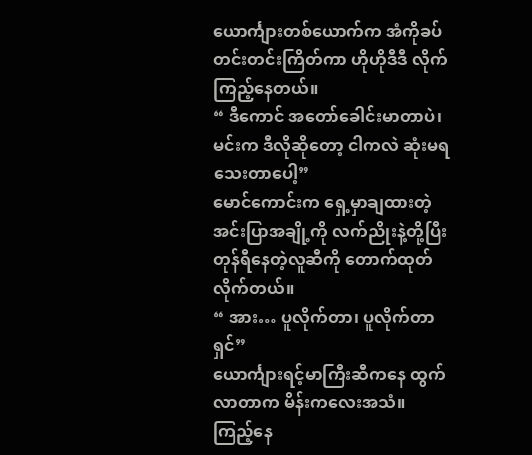ယောင်္ကျားတစ်ယောက်က အံကိုခပ်တင်းတင်းကြိတ်ကာ ဟိုဟိုဒီဒီ လိုက်ကြည့်နေတယ်။
“ ဒီကောင် အတော်ခေါင်းမာတာပဲ၊ မင်းက ဒီလိုဆိုတော့ ငါကလဲ ဆုံးမရသေးတာပေါ့”
မောင်ကောင်းက ရှေ့မှာချထားတဲ့ အင်းပြာအချို့ကို လက်ညိုးနဲ့တို့ပြီး တုန်ရီနေတဲ့လူဆီကို တောက်ထုတ်လိုက်တယ်။
“ အား… ပူလိုက်တာ၊ ပူလိုက်တာရှင်”
ယောင်္ကျားရင့်မာကြီးဆီကနေ ထွက်လာတာက မိန်းကလေးအသံ။
ကြည့်နေ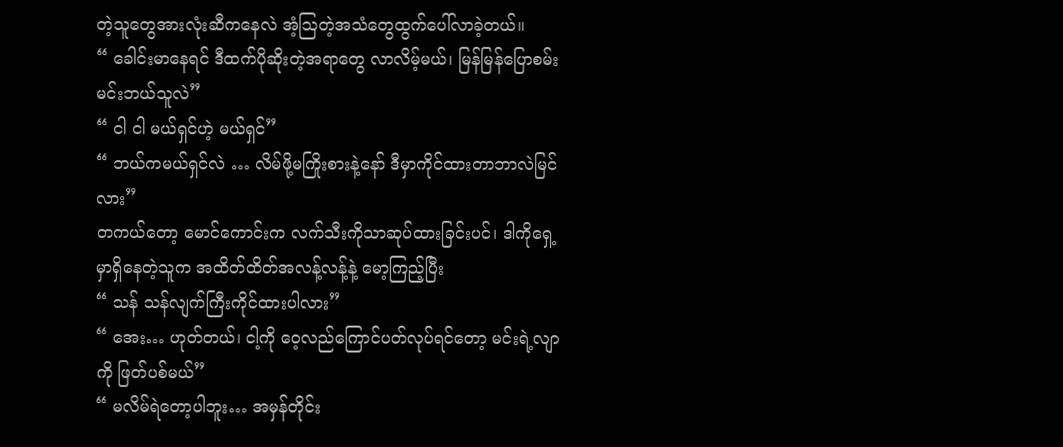တဲ့သူတွေအားလုံးဆီကနေလဲ အံ့ဩတဲ့အသံတွေထွက်ပေါ်လာခဲ့တယ်။
“ ခေါင်းမာနေရင် ဒီထက်ပိုဆိုးတဲ့အရာတွေ လာလိမ့်မယ်၊ မြန်မြန်ပြောစမ်း မင်းဘယ်သူလဲ”
“ ငါ ငါ မယ်ရှင်ဟဲ့ မယ်ရှင်”
“ ဘယ်ကမယ်ရှင်လဲ … လိမ်ဖို့မကြိုးစားနဲ့နော် ဒီမှာကိုင်ထားတာဘာလဲမြင်လား”
တကယ်တော့ မောင်ကောင်းက လက်သီးကိုသာဆုပ်ထားခြင်းပင်၊ ဒါကိုရှေ့မှာရှိနေတဲ့သူက အထိတ်ထိတ်အလန့်လန့်နဲ့ မော့ကြည့်ပြီး
“ သန် သန်လျက်ကြီးကိုင်ထားပါလား”
“ အေး… ဟုတ်တယ်၊ ငါ့ကို ဝေ့လည်ကြောင်ပတ်လုပ်ရင်တော့ မင်းရဲ့လျာကို ဖြတ်ပစ်မယ်”
“ မလိမ်ရဲတော့ပါဘူး… အမှန်တိုင်း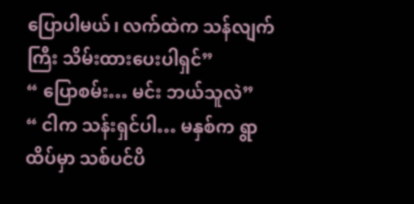ပြောပါမယ်၊ လက်ထဲက သန်လျက်ကြီး သိမ်းထားပေးပါရှင်”
“ ပြောစမ်း… မင်း ဘယ်သူလဲ”
“ ငါက သန်းရှင်ပါ… မနှစ်က ရွာထိပ်မှာ သစ်ပင်ပိ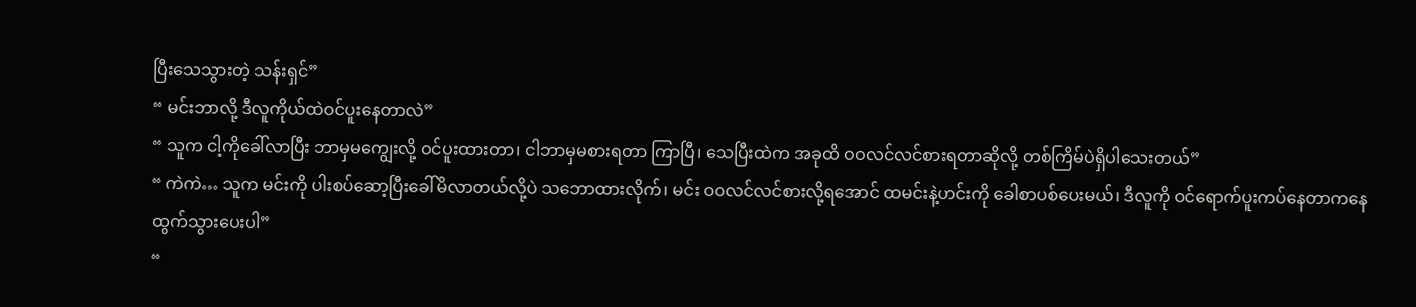ပြီးသေသွားတဲ့ သန်းရှင်”
“ မင်းဘာလို့ ဒီလူကိုယ်ထဲဝင်ပူးနေတာလဲ”
“ သူက ငါ့ကိုခေါ်လာပြီး ဘာမှမကျွေးလို့ ဝင်ပူးထားတာ၊ ငါဘာမှမစားရတာ ကြာပြီ၊ သေပြီးထဲက အခုထိ ဝဝလင်လင်စားရတာဆိုလို့ တစ်ကြိမ်ပဲရှိပါသေးတယ်”
“ ကဲကဲ… သူက မင်းကို ပါးစပ်ဆော့ပြီးခေါ်မိလာတယ်လို့ပဲ သဘောထားလိုက်၊ မင်း ဝဝလင်လင်စားလို့ရအောင် ထမင်းနဲ့ဟင်းကို ခေါစာပစ်ပေးမယ်၊ ဒီလူကို ဝင်ရောက်ပူးကပ်နေတာကနေ ထွက်သွားပေးပါ”
“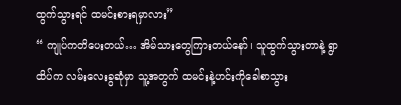ထွက်သွားရင် ထမင်းစားရမှာလား”
“ ကျုပ်ကတိပေးတယ်… အိမ်သားတွေကြားတယ်နော်၊ သူထွက်သွားတာနဲ့ ရွာထိပ်က လမ်းလေးခွဆုံမှာ သူ့အတွက် ထမင်းနဲ့ဟင်းကိုခေါစာသွား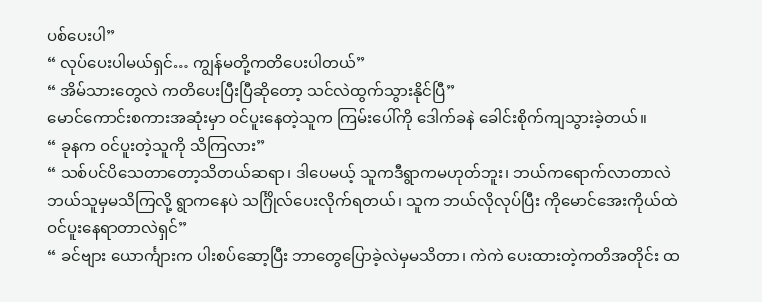ပစ်ပေးပါ”
“ လုပ်ပေးပါမယ်ရှင်… ကျွန်မတို့ကတိပေးပါတယ်”
“ အိမ်သားတွေလဲ ကတိပေးပြီးပြီဆိုတော့ သင်လဲထွက်သွားနိုင်ပြီ”
မောင်ကောင်းစကားအဆုံးမှာ ဝင်ပူးနေတဲ့သူက ကြမ်းပေါ်ကို ဒေါက်ခနဲ ခေါင်းစိုက်ကျသွားခဲ့တယ်။
“ ခုနက ဝင်ပူးတဲ့သူကို သိကြလား”
“ သစ်ပင်ပိသေတာတော့သိတယ်ဆရာ၊ ဒါပေမယ့် သူကဒီရွာကမဟုတ်ဘူး၊ ဘယ်ကရောက်လာတာလဲ ဘယ်သူမှမသိကြလို့ ရွာကနေပဲ သင်္ဂြိုလ်ပေးလိုက်ရတယ်၊ သူက ဘယ်လိုလုပ်ပြီး ကိုမောင်အေးကိုယ်ထဲဝင်ပူးနေရာတာလဲရှင်”
“ ခင်ဗျား ယောင်္ကျားက ပါးစပ်ဆော့ပြီး ဘာတွေပြောခဲ့လဲမှမသိတာ၊ ကဲကဲ ပေးထားတဲ့ကတိအတိုင်း ထ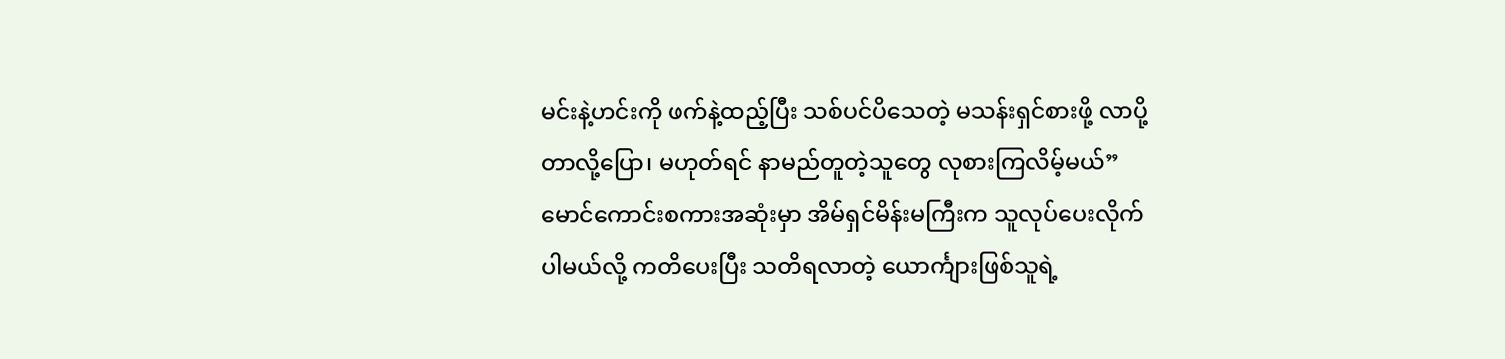မင်းနဲ့ဟင်းကို ဖက်နဲ့ထည့်ပြီး သစ်ပင်ပိသေတဲ့ မသန်းရှင်စားဖို့ လာပို့တာလို့ပြော၊ မဟုတ်ရင် နာမည်တူတဲ့သူတွေ လုစားကြလိမ့်မယ်”
မောင်ကောင်းစကားအဆုံးမှာ အိမ်ရှင်မိန်းမကြီးက သူလုပ်ပေးလိုက်ပါမယ်လို့ ကတိပေးပြီး သတိရလာတဲ့ ယောင်္ကျားဖြစ်သူရဲ့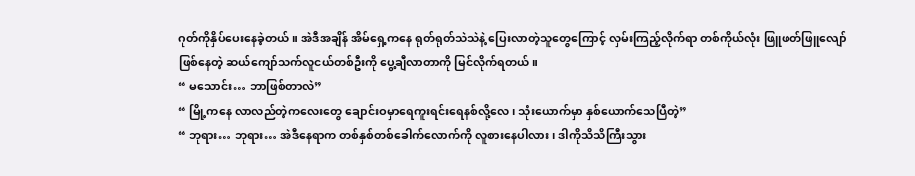ဂုတ်ကိုနှိပ်ပေးနေခဲ့တယ်။ အဲဒီအချိန် အိမ်ရှေ့ကနေ ရုတ်ရုတ်သဲသဲနဲ့ ပြေးလာတဲ့သူတွေကြောင့် လှမ်းကြည့်လိုက်ရာ တစ်ကိုယ်လုံး ဖြူဖတ်ဖြူလျော်ဖြစ်နေတဲ့ ဆယ်ကျော်သက်လူငယ်တစ်ဦးကို ပွေ့ချီလာတာကို မြင်လိုက်ရတယ်။
“ မသောင်း… ဘာဖြစ်တာလဲ”
“ မြို့ကနေ လာလည်တဲ့ကလေးတွေ ချောင်းဝမှာရေကူးရင်းရေနစ်လို့လေ၊ သုံးယောက်မှာ နှစ်ယောက်သေပြီတဲ့”
“ ဘုရား… ဘုရား… အဲဒီနေရာက တစ်နှစ်တစ်ခေါက်လောက်ကို လူစားနေပါလား၊ ဒါကိုသိသိကြီးသွား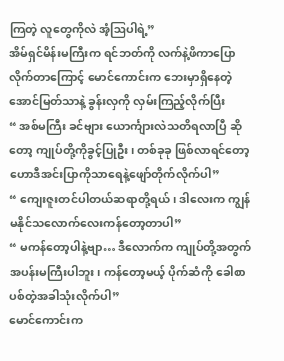ကြတဲ့ လူတွေကိုလဲ အံ့ဩပါရဲ့”
အိမ်ရှင်မိန်းမကြီးက ရင်ဘတ်ကို လက်နဲ့ဖိကာပြောလိုက်တာကြောင့် မောင်ကောင်းက ဘေးမှာရှိနေတဲ့ အောင်မြတ်သာနဲ့ ခွန်းလှကို လှမ်းကြည့်လိုက်ပြီး
“ အစ်မကြီး ခင်ဗျား ယောင်္ကျားလဲသတိရလာပြီ ဆိုတော့ ကျုပ်တို့ကိုခွင့်ပြုဦး၊ တစ်ခုခု ဖြစ်လာရင်တော့ ဟောဒီအင်းပြာကိုသာရေနဲ့ဖျော်တိုက်လိုက်ပါ”
“ ကျေးဇူးတင်ပါတယ်ဆရာတို့ရယ်၊ ဒါလေးက ကျွန်မနိုင်သလောက်လေးကန်တော့တာပါ”
“ မကန်တော့ပါနဲ့ဗျာ… ဒီလောက်က ကျုပ်တို့အတွက် အပန်းမကြီးပါဘူး၊ ကန်တော့မယ့် ပိုက်ဆံကို ခေါစာပစ်တဲ့အခါသုံးလိုက်ပါ”
မောင်ကောင်းက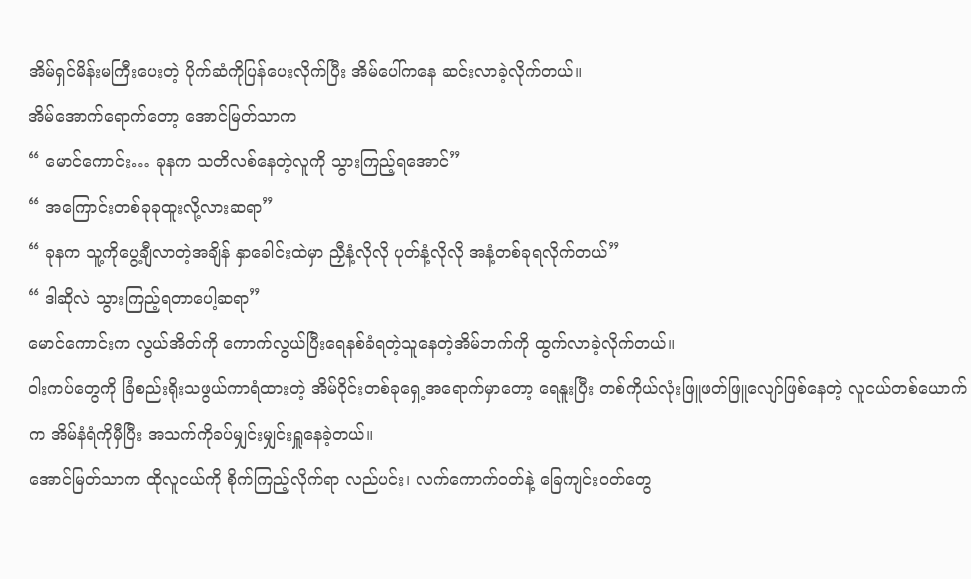အိမ်ရှင်မိန်းမကြီးပေးတဲ့ ပိုက်ဆံကိုပြန်ပေးလိုက်ပြီး အိမ်ပေါ်ကနေ ဆင်းလာခဲ့လိုက်တယ်။
အိမ်အောက်ရောက်တော့ အောင်မြတ်သာက
“ မောင်ကောင်း… ခုနက သတိလစ်နေတဲ့လူကို သွားကြည့်ရအောင်”
“ အကြောင်းတစ်ခုခုထူးလို့လားဆရာ”
“ ခုနက သူ့ကိုပွေ့ချီလာတဲ့အချိန် နှာခေါင်းထဲမှာ ညှီနံ့လိုလို ပုတ်နံ့လိုလို အနံ့တစ်ခုရလိုက်တယ်”
“ ဒါဆိုလဲ သွားကြည့်ရတာပေါ့ဆရာ”
မောင်ကောင်းက လွယ်အိတ်ကို ကောက်လွယ်ပြီးရေနစ်ခံရတဲ့သူနေတဲ့အိမ်ဘက်ကို ထွက်လာခဲ့လိုက်တယ်။
ဝါးကပ်တွေကို ခြံစည်းရိုးသဖွယ်ကာရံထားတဲ့ အိမ်ဝိုင်းတစ်ခုရှေ့အရောက်မှာတော့ ရေနူးပြီး တစ်ကိုယ်လုံးဖြူဖတ်ဖြူလျော်ဖြစ်နေတဲ့ လူငယ်တစ်ယောက်က အိမ်နံရံကိုမှီပြီး အသက်ကိုခပ်မျှင်းမျှင်းရှူနေခဲ့တယ်။
အောင်မြတ်သာက ထိုလူငယ်ကို စိုက်ကြည့်လိုက်ရာ လည်ပင်း၊ လက်ကောက်ဝတ်နဲ့ ခြေကျင်းဝတ်တွေ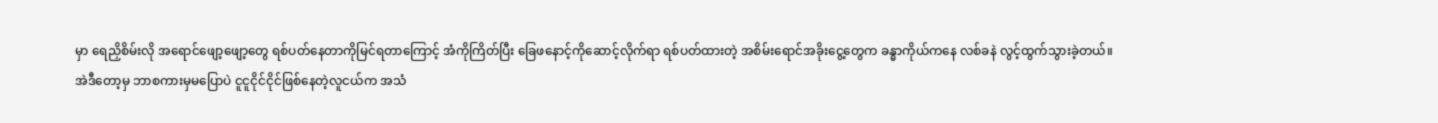မှာ ရေညှိစိမ်းလို အရောင်ဖျော့ဖျော့တွေ ရစ်ပတ်နေတာကိုမြင်ရတာကြောင့် အံကိုကြိတ်ပြီး ခြေဖနောင့်ကိုဆောင့်လိုက်ရာ ရစ်ပတ်ထားတဲ့ အစိမ်းရောင်အခိုးငွေ့တွေက ခန္ဓာကိုယ်ကနေ လစ်ခနဲ လွင့်ထွက်သွားခဲ့တယ်။
အဲဒီတော့မှ ဘာစကားမှမပြောပဲ ငူငူငိုင်ငိုင်ဖြစ်နေတဲ့လူငယ်က အသံ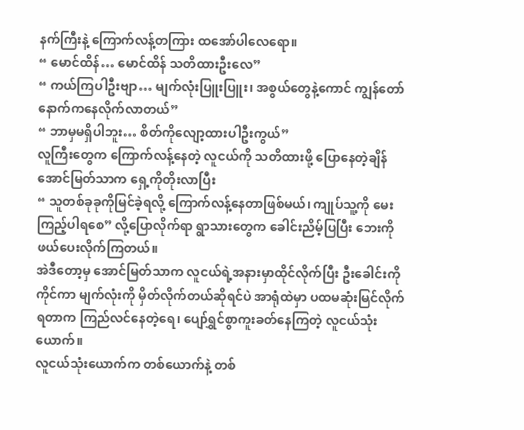နက်ကြီးနဲ့ ကြောက်လန့်တကြား ထအော်ပါလေရော။
“ မောင်ထိန်… မောင်ထိန် သတိထားဦးလေ”
“ ကယ်ကြပါဦးဗျာ… မျက်လုံးပြူးပြူး၊ အစွယ်တွေနဲ့ကောင် ကျွန်တော်နောက်ကနေလိုက်လာတယ်”
“ ဘာမှမရှိပါဘူး… စိတ်ကိုလျော့ထားပါဦးကွယ်”
လူကြီးတွေက ကြောက်လန့်နေတဲ့ လူငယ်ကို သတိထားဖို့ ပြောနေတဲ့ချိန် အောင်မြတ်သာက ရှေ့ကိုတိုးလာပြီး
“ သူတစ်ခုခုကိုမြင်ခဲ့ရလို့ ကြောက်လန့်နေတာဖြစ်မယ်၊ ကျုပ်သူ့ကို မေးကြည့်ပါရစေ” လို့ပြောလိုက်ရာ ရွာသားတွေက ခေါင်းညိမ့်ပြပြီး ဘေးကိုဖယ်ပေးလိုက်ကြတယ်။
အဲဒီတော့မှ အောင်မြတ်သာက လူငယ်ရဲ့အနားမှာထိုင်လိုက်ပြီး ဦးခေါင်းကို ကိုင်ကာ မျက်လုံးကို မှိတ်လိုက်တယ်ဆိုရင်ပဲ အာရုံထဲမှာ ပထမဆုံးမြင်လိုက်ရတာက ကြည်လင်နေတဲ့ရေ၊ ပျော်ရွှင်စွာကူးခတ်နေကြတဲ့ လူငယ်သုံးယောက်။
လူငယ်သုံးယောက်က တစ်ယောက်နဲ့ တစ်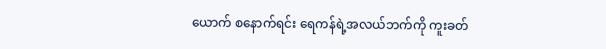ယောက် စနောက်ရင်း ရေကန်ရဲ့အလယ်ဘက်ကို ကူးခတ်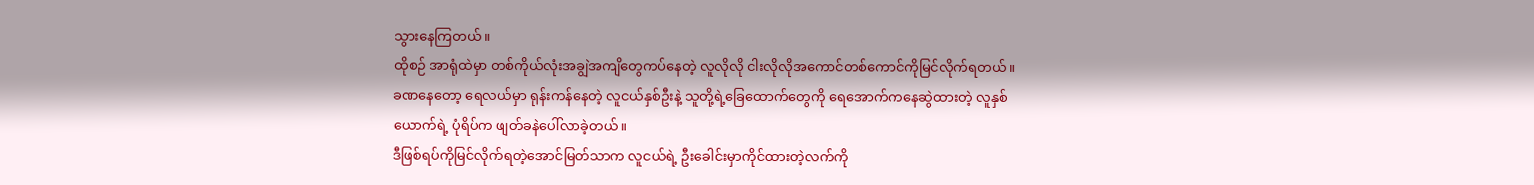သွားနေကြတယ်။
ထိုစဉ် အာရုံထဲမှာ တစ်ကိုယ်လုံးအချွဲအကျိတွေကပ်နေတဲ့ လူလိုလို ငါးလိုလိုအကောင်တစ်ကောင်ကိုမြင်လိုက်ရတယ်။
ခဏနေတော့ ရေလယ်မှာ ရုန်းကန်နေတဲ့ လူငယ်နှစ်ဦးနဲ့ သူတို့ရဲ့ခြေထောက်တွေကို ရေအောက်ကနေဆွဲထားတဲ့ လူနှစ်ယောက်ရဲ့ ပုံရိပ်က ဖျတ်ခနဲပေါ်လာခဲ့တယ်။
ဒီဖြစ်ရပ်ကိုမြင်လိုက်ရတဲ့အောင်မြတ်သာက လူငယ်ရဲ့ ဦးခေါင်းမှာကိုင်ထားတဲ့လက်ကို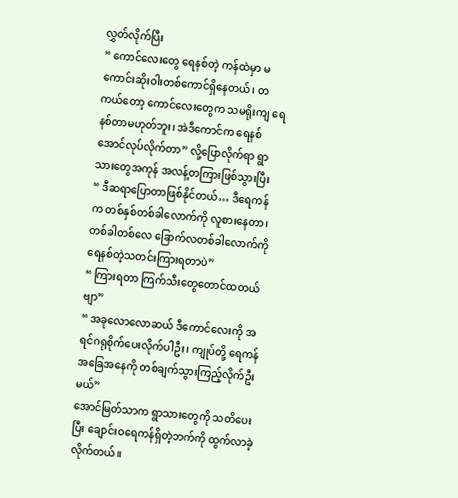လွှတ်လိုက်ပြီး
“ ကောင်လေးတွေ ရေနစ်တဲ့ ကန်ထဲမှာ မကောင်းဆိုးဝါးတစ်ကောင်ရှိနေတယ်၊ တကယ်တော့ ကောင်လေးတွေက သမရိုးကျ ရေနစ်တာမဟုတ်ဘူး၊ အဲဒီကောင်က ရေနစ်အောင်လုပ်လိုက်တာ” လို့ပြောလိုက်ရာ ရွာသားတွေအကုန် အလန့်တကြားဖြစ်သွားပြီး
“ ဒီဆရာပြောတာဖြစ်နိုင်တယ်… ဒီရေကန်က တစ်နှစ်တစ်ခါလောက်ကို လူစားနေတာ၊ တစ်ခါတစ်လေ ခြောက်လတစ်ခါလောက်ကို ရေနစ်တဲ့သတင်းကြားရတာပဲ”
“ ကြားရတာ ကြက်သီးတွေတောင်ထတယ်ဗျာ”
“ အခုလောလောဆယ် ဒီကောင်လေးကို အရင်ဂရုစိုက်ပေးလိုက်ပါဦး၊ ကျုပ်တို့ ရေကန်အခြေအနေကို တစ်ချက်သွားကြည့်လိုက်ဦးမယ်”
အောင်မြတ်သာက ရွာသားတွေကို သတိပေးပြီး ချောင်းဝရေကန်ရှိတဲ့ဘက်ကို ထွက်လာခဲ့လိုက်တယ်။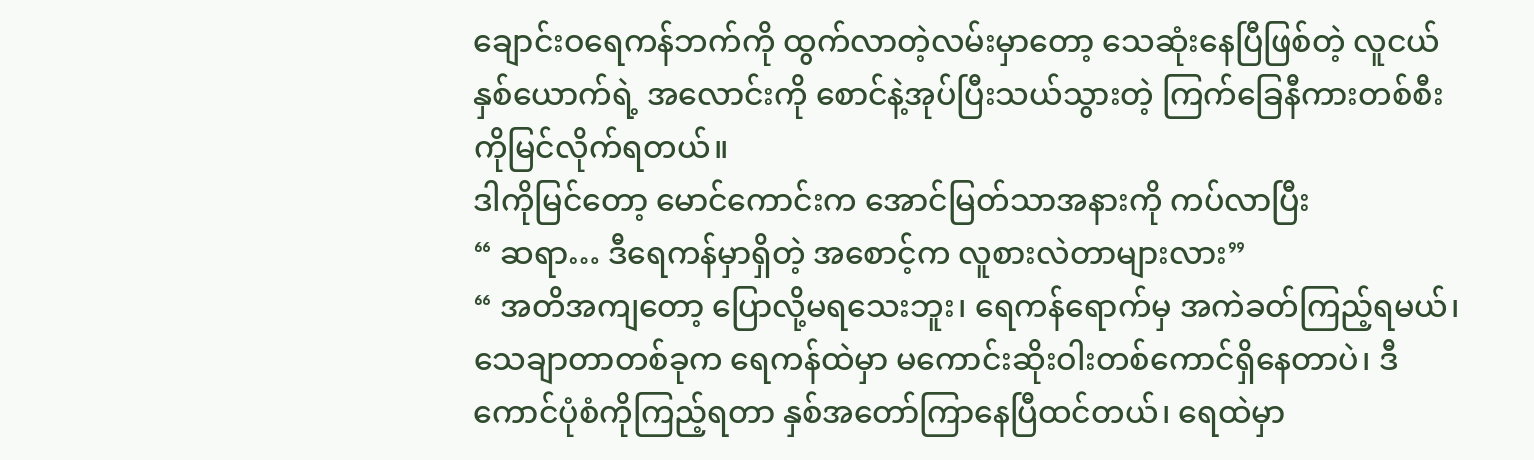ချောင်းဝရေကန်ဘက်ကို ထွက်လာတဲ့လမ်းမှာတော့ သေဆုံးနေပြီဖြစ်တဲ့ လူငယ်နှစ်ယောက်ရဲ့ အလောင်းကို စောင်နဲ့အုပ်ပြီးသယ်သွားတဲ့ ကြက်ခြေနီကားတစ်စီးကိုမြင်လိုက်ရတယ်။
ဒါကိုမြင်တော့ မောင်ကောင်းက အောင်မြတ်သာအနားကို ကပ်လာပြီး
“ ဆရာ… ဒီရေကန်မှာရှိတဲ့ အစောင့်က လူစားလဲတာများလား”
“ အတိအကျတော့ ပြောလို့မရသေးဘူး၊ ရေကန်ရောက်မှ အကဲခတ်ကြည့်ရမယ်၊ သေချာတာတစ်ခုက ရေကန်ထဲမှာ မကောင်းဆိုးဝါးတစ်ကောင်ရှိနေတာပဲ၊ ဒီကောင်ပုံစံကိုကြည့်ရတာ နှစ်အတော်ကြာနေပြီထင်တယ်၊ ရေထဲမှာ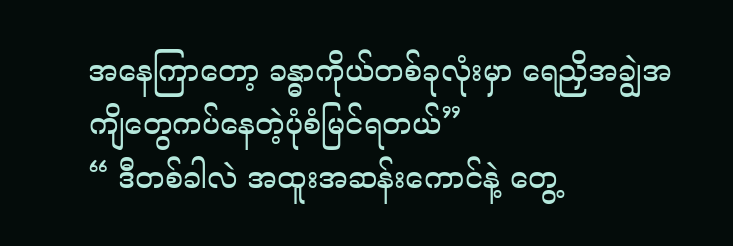အနေကြာတော့ ခန္ဓာကိုယ်တစ်ခုလုံးမှာ ရေညှိအချွဲအကျိတွေကပ်နေတဲ့ပုံစံမြင်ရတယ်”
“ ဒီတစ်ခါလဲ အထူးအဆန်းကောင်နဲ့ တွေ့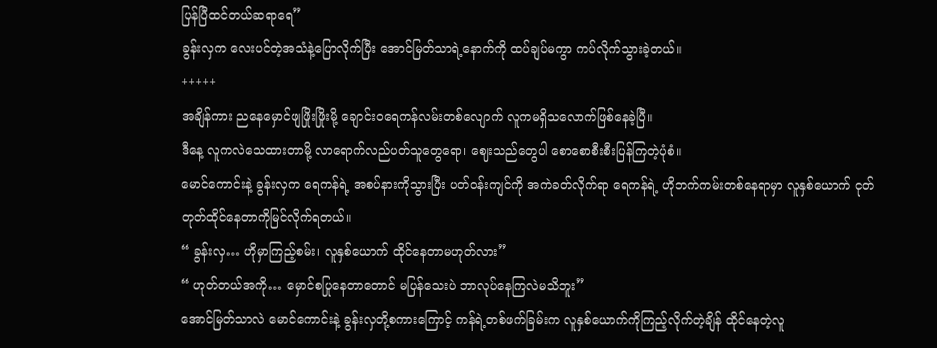ပြန်ပြီထင်တယ်ဆရာရေ”
ခွန်းလှက လေးပင်တဲ့အသံနဲ့ပြောလိုက်ပြီး အောင်မြတ်သာရဲ့နောက်ကို ထပ်ချပ်မကွာ ကပ်လိုက်သွားခဲ့တယ်။
+++++
အချိန်ကား ညနေမှောင်ဖျဖြိုးဖြိုးမို့ ချောင်းဝရေကန်လမ်းတစ်လျောက် လူကမရှိသလောက်ဖြစ်နေခဲ့ပြီ။
ဒီနေ့ လူကလဲသေထားတာမို့ လာရောက်လည်ပတ်သူတွေရော၊ ဈေးသည်တွေပါ စောစောစီးစီးပြန်ကြတဲ့ပုံစံ။
မောင်ကောင်းနဲ့ ခွန်းလှက ရေကန်ရဲ့ အစပ်နားကိုသွားပြီး ပတ်ဝန်းကျင်ကို အကဲခတ်လိုက်ရာ ရေကန်ရဲ့ ဟိုဘက်ကမ်းတစ်နေရာမှာ လူနှစ်ယောက် ငုတ်တုတ်ထိုင်နေတာကိုမြင်လိုက်ရတယ်။
“ ခွန်းလှ… ဟိုမှာကြည့်စမ်း၊ လူနှစ်ယောက် ထိုင်နေတာမဟုတ်လား”
“ ဟုတ်တယ်အကို… မှောင်စပြုနေတာတောင် မပြန်သေးပဲ ဘာလုပ်နေကြလဲမသိဘူး”
အောင်မြတ်သာလဲ မောင်ကောင်းနဲ့ ခွန်းလှတို့စကားကြောင့် ကန်ရဲ့တစ်ဖက်ခြမ်းက လူနှစ်ယောက်ကိုကြည့်လိုက်တဲ့ချိန် ထိုင်နေတဲ့လူ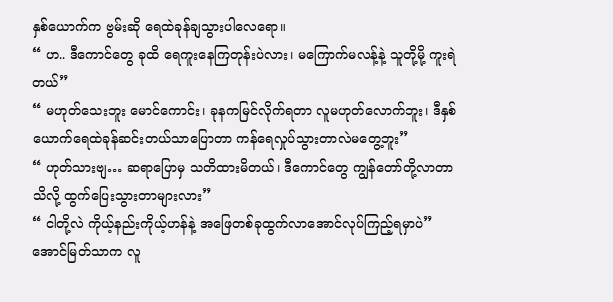နှစ်ယောက်က ဗွမ်းဆို ရေထဲခုန်ချသွားပါလေရော။
“ ဟ.. ဒီကောင်တွေ ခုထိ ရေကူးနေကြတုန်းပဲလား၊ မကြောက်မလန့်နဲ့ သူတို့မို့ ကူးရဲတယ်”
“ မဟုတ်သေးဘူး မောင်ကောင်း၊ ခုနကမြင်လိုက်ရတာ လူမဟုတ်လောက်ဘူး၊ ဒီနှစ်ယောက်ရေထဲခုန်ဆင်းတယ်သာပြောတာ ကန်ရေလှုပ်သွားတာလဲမတွေ့ဘူး”
“ ဟုတ်သားဗျ… ဆရာပြောမှ သတိထားမိတယ်၊ ဒီကောင်တွေ ကျွန်တော်တို့လာတာသိလို့ ထွက်ပြေးသွားတာများလား”
“ ငါတို့လဲ ကိုယ့်နည်းကိုယ့်ဟန်နဲ့ အဖြေတစ်ခုထွက်လာအောင်လုပ်ကြည့်ရမှာပဲ”
အောင်မြတ်သာက လူ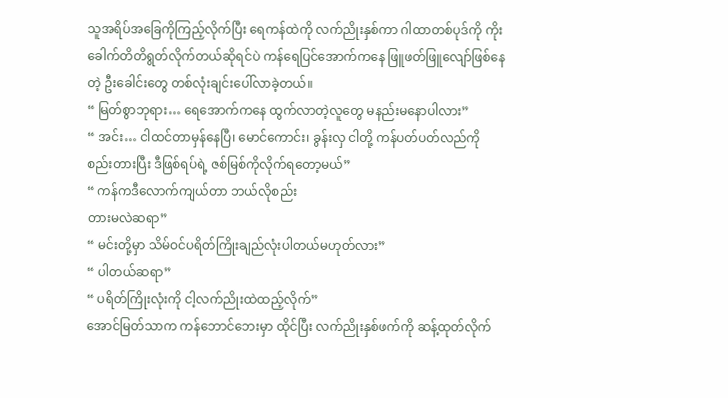သူအရိပ်အခြေကိုကြည့်လိုက်ပြီး ရေကန်ထဲကို လက်ညိုးနှစ်ကာ ဂါထာတစ်ပုဒ်ကို ကိုးခေါက်တိတိရွတ်လိုက်တယ်ဆိုရင်ပဲ ကန်ရေပြင်အောက်ကနေ ဖြူဖတ်ဖြူလျော်ဖြစ်နေတဲ့ ဦးခေါင်းတွေ တစ်လုံးချင်းပေါ်လာခဲ့တယ်။
“ မြတ်စွာဘုရား… ရေအောက်ကနေ ထွက်လာတဲ့လူတွေ မနည်းမနောပါလား”
“ အင်း… ငါထင်တာမှန်နေပြီ၊ မောင်ကောင်း၊ ခွန်းလှ ငါတို့ ကန်ပတ်ပတ်လည်ကို စည်းတားပြီး ဒီဖြစ်ရပ်ရဲ့ ဇစ်မြစ်ကိုလိုက်ရတော့မယ်”
“ ကန်ကဒီလောက်ကျယ်တာ ဘယ်လိုစည်း
တားမလဲဆရာ”
“ မင်းတို့မှာ သိမ်ဝင်ပရိတ်ကြိုးချည်လုံးပါတယ်မဟုတ်လား”
“ ပါတယ်ဆရာ”
“ ပရိတ်ကြိုးလုံးကို ငါ့လက်ညိုးထဲထည့်လိုက်”
အောင်မြတ်သာက ကန်ဘောင်ဘေးမှာ ထိုင်ပြီး လက်ညိုးနှစ်ဖက်ကို ဆန့်ထုတ်လိုက်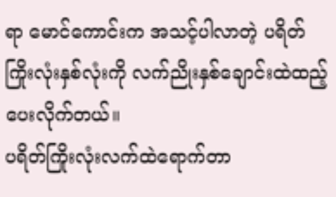ရာ မောင်ကောင်းက အသင့်ပါလာတဲ့ ပရိတ်ကြိုးလုံးနှစ်လုံးကို လက်ညိုးနှစ်ချောင်းထဲထည့်ပေးလိုက်တယ်။
ပရိတ်ကြိုးလုံးလက်ထဲရောက်တာ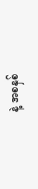နဲ့ အစနှစ်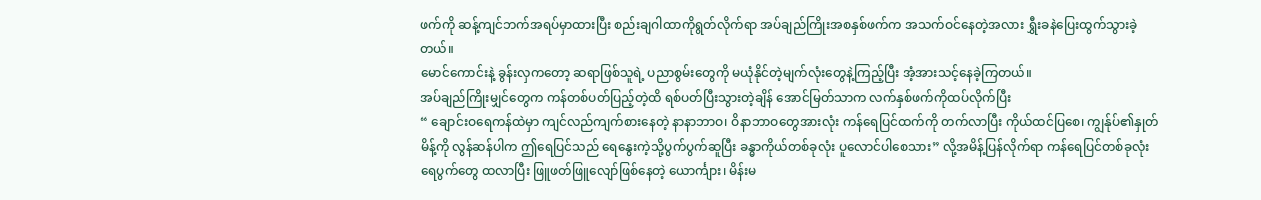ဖက်ကို ဆန့်ကျင်ဘက်အရပ်မှာထားပြီး စည်းချဂါထာကိုရွတ်လိုက်ရာ အပ်ချည်ကြိုးအစနှစ်ဖက်က အသက်ဝင်နေတဲ့အလား ရွှီးခနဲပြေးထွက်သွားခဲ့တယ်။
မောင်ကောင်းနဲ့ ခွန်းလှကတော့ ဆရာဖြစ်သူရဲ့ ပညာစွမ်းတွေကို မယုံနိုင်တဲ့မျက်လုံးတွေနဲ့ကြည့်ပြီး အံ့အားသင့်နေခဲ့ကြတယ်။
အပ်ချည်ကြိုးမျှင်တွေက ကန်တစ်ပတ်ပြည့်တဲ့ထိ ရစ်ပတ်ပြီးသွားတဲ့ချိန် အောင်မြတ်သာက လက်နှစ်ဖက်ကိုထပ်လိုက်ပြီး
“ ချောင်းဝရေကန်ထဲမှာ ကျင်လည်ကျက်စားနေတဲ့ နာနာဘာဝ၊ ဝိနာဘာဝတွေအားလုံး ကန်ရေပြင်ထက်ကို တက်လာပြီး ကိုယ်ထင်ပြစေ၊ ကျွန်ုပ်၏နှုတ်မိန့်ကို လွန်ဆန်ပါက ဤရေပြင်သည် ရေနွေးကဲ့သို့ပွက်ပွက်ဆူပြီး ခန္ဓာကိုယ်တစ်ခုလုံး ပူလောင်ပါစေသား” လို့အမိန့်ပြန်လိုက်ရာ ကန်ရေပြင်တစ်ခုလုံး ရေပွက်တွေ ထလာပြီး ဖြူဖတ်ဖြူလျော်ဖြစ်နေတဲ့ ယောင်္ကျား၊ မိန်းမ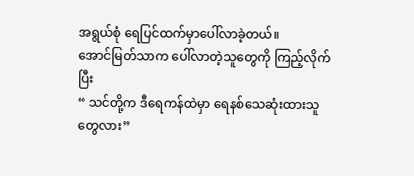အရွယ်စုံ ရေပြင်ထက်မှာပေါ်လာခဲ့တယ်။
အောင်မြတ်သာက ပေါ်လာတဲ့သူတွေကို ကြည့်လိုက်ပြီး
“ သင်တို့က ဒီရေကန်ထဲမှာ ရေနစ်သေဆုံးထားသူတွေလား”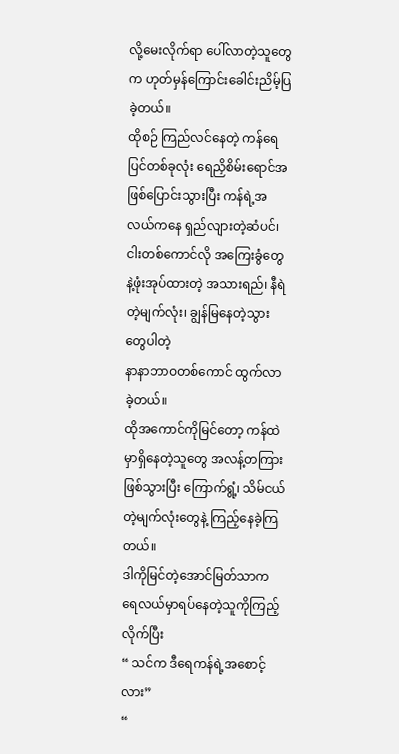လို့မေးလိုက်ရာ ပေါ်လာတဲ့သူတွေက ဟုတ်မှန်ကြောင်းခေါင်းညိမ့်ပြခဲ့တယ်။
ထိုစဉ် ကြည်လင်နေတဲ့ ကန်ရေပြင်တစ်ခုလုံး ရေညှိစိမ်းရောင်အဖြစ်ပြောင်းသွားပြီး ကန်ရဲ့အလယ်ကနေ ရှည်လျားတဲ့ဆံပင်၊ ငါးတစ်ကောင်လို အကြေးခွံတွေနဲ့ဖုံးအုပ်ထားတဲ့ အသားရည်၊ နီရဲတဲ့မျက်လုံး၊ ချွန်မြနေတဲ့သွားတွေပါတဲ့
နာနာဘာဝတစ်ကောင် ထွက်လာခဲ့တယ်။
ထိုအကောင်ကိုမြင်တော့ ကန်ထဲမှာရှိနေတဲ့သူတွေ အလန့်တကြားဖြစ်သွားပြီး ကြောက်ရွံ့၊ သိမ်ငယ်တဲ့မျက်လုံးတွေနဲ့ ကြည့်နေခဲ့ကြတယ်။
ဒါကိုမြင်တဲ့အောင်မြတ်သာက ရေလယ်မှာရပ်နေတဲ့သူကိုကြည့်လိုက်ပြီး
“ သင်က ဒီရေကန်ရဲ့အစောင့်လား”
“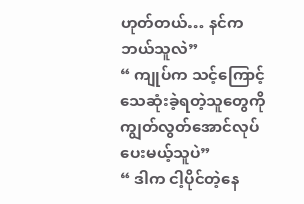ဟုတ်တယ်… နင်က ဘယ်သူလဲ”
“ ကျုပ်က သင့်ကြောင့်သေဆုံးခဲ့ရတဲ့သူတွေကို ကျွတ်လွတ်အောင်လုပ်ပေးမယ့်သူပဲ”
“ ဒါက ငါ့ပိုင်တဲ့နေ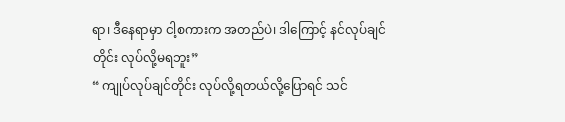ရာ၊ ဒီနေရာမှာ ငါ့စကားက အတည်ပဲ၊ ဒါကြောင့် နင်လုပ်ချင်တိုင်း လုပ်လို့မရဘူး”
“ ကျုပ်လုပ်ချင်တိုင်း လုပ်လို့ရတယ်လို့ပြောရင် သင်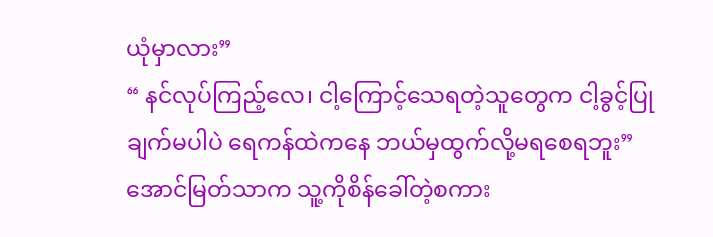ယုံမှာလား”
“ နင်လုပ်ကြည့်လေ၊ ငါ့ကြောင့်သေရတဲ့သူတွေက ငါ့ခွင့်ပြုချက်မပါပဲ ရေကန်ထဲကနေ ဘယ်မှထွက်လို့မရစေရဘူး”
အောင်မြတ်သာက သူ့ကိုစိန်ခေါ်တဲ့စကား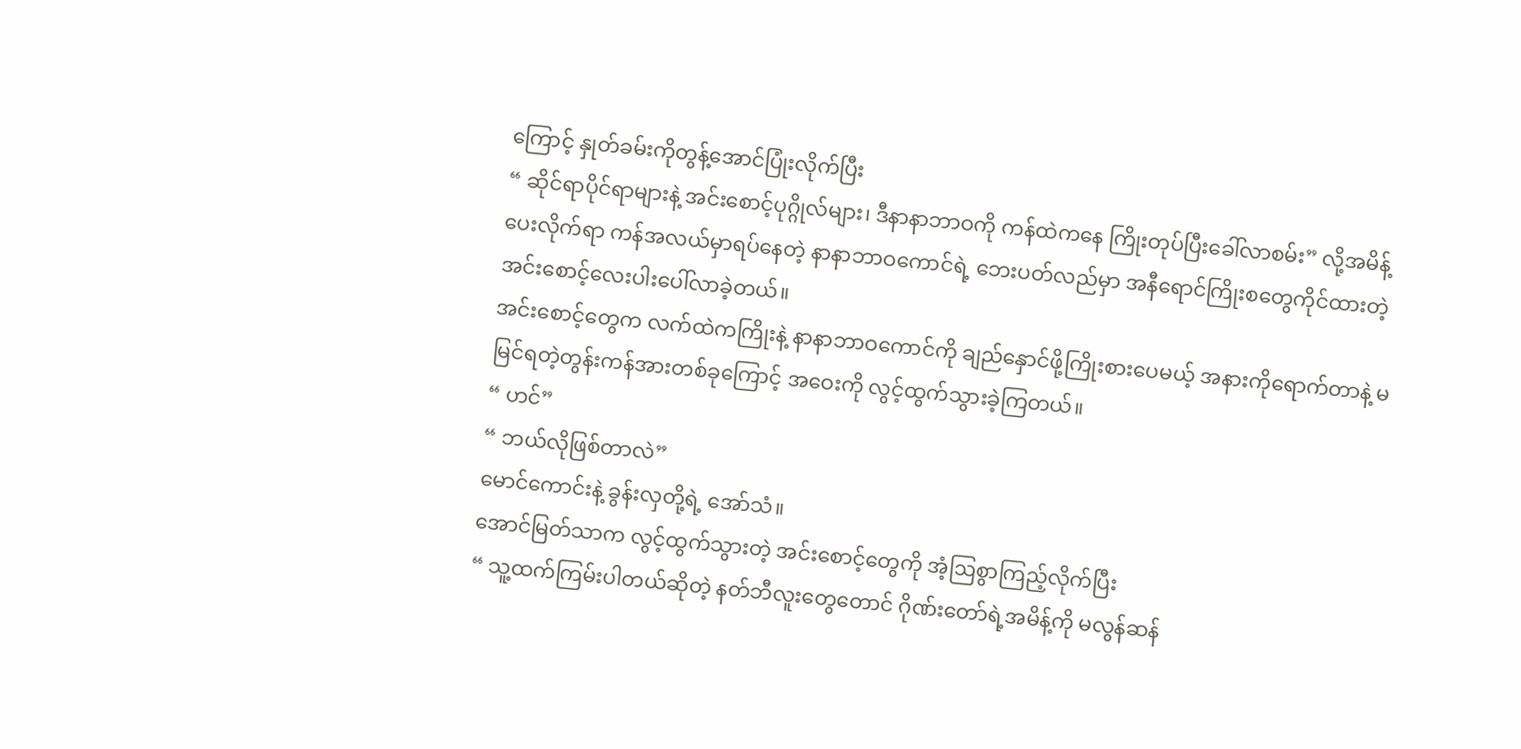ကြောင့် နှုတ်ခမ်းကိုတွန့်အောင်ပြုံးလိုက်ပြီး
“ ဆိုင်ရာပိုင်ရာများနဲ့ အင်းစောင့်ပုဂ္ဂိုလ်များ၊ ဒီနာနာဘာဝကို ကန်ထဲကနေ ကြိုးတုပ်ပြီးခေါ်လာစမ်း” လို့အမိန့်ပေးလိုက်ရာ ကန်အလယ်မှာရပ်နေတဲ့ နာနာဘာဝကောင်ရဲ့ ဘေးပတ်လည်မှာ အနီရောင်ကြိုးစတွေကိုင်ထားတဲ့ အင်းစောင့်လေးပါးပေါ်လာခဲ့တယ်။
အင်းစောင့်တွေက လက်ထဲကကြိုးနဲ့ နာနာဘာဝကောင်ကို ချည်နှောင်ဖို့ကြိုးစားပေမယ့် အနားကိုရောက်တာနဲ့ မမြင်ရတဲ့တွန်းကန်အားတစ်ခုကြောင့် အဝေးကို လွင့်ထွက်သွားခဲ့ကြတယ်။
“ ဟင်”
“ ဘယ်လိုဖြစ်တာလဲ”
မောင်ကောင်းနဲ့ ခွန်းလှတို့ရဲ့ အော်သံ။
အောင်မြတ်သာက လွင့်ထွက်သွားတဲ့ အင်းစောင့်တွေကို အံ့ဩစွာကြည့်လိုက်ပြီး
“ သူ့ထက်ကြမ်းပါတယ်ဆိုတဲ့ နတ်ဘီလူးတွေတောင် ဂိုဏ်းတော်ရဲ့အမိန့်ကို မလွန်ဆန်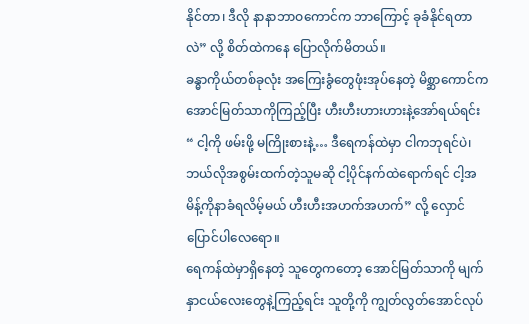နိုင်တာ၊ ဒီလို နာနာဘာဝကောင်က ဘာကြောင့် ခုခံနိုင်ရတာလဲ” လို့ စိတ်ထဲကနေ ပြောလိုက်မိတယ်။
ခန္ဓာကိုယ်တစ်ခုလုံး အကြေးခွံတွေဖုံးအုပ်နေတဲ့ မိစ္ဆာကောင်က အောင်မြတ်သာကိုကြည့်ပြီး ဟီးဟီးဟားဟားနဲ့အော်ရယ်ရင်း
“ ငါ့ကို ဖမ်းဖို့ မကြိုးစားနဲ့… ဒီရေကန်ထဲမှာ ငါကဘုရင်ပဲ၊ ဘယ်လိုအစွမ်းထက်တဲ့သူမဆို ငါ့ပိုင်နက်ထဲရောက်ရင် ငါ့အမိန့်ကိုနာခံရလိမ့်မယ် ဟီးဟီးအဟက်အဟက်” လို့ လှောင်ပြောင်ပါလေရော။
ရေကန်ထဲမှာရှိနေတဲ့ သူတွေကတော့ အောင်မြတ်သာကို မျက်နှာငယ်လေးတွေနဲ့ကြည့်ရင်း သူတို့ကို ကျွတ်လွတ်အောင်လုပ်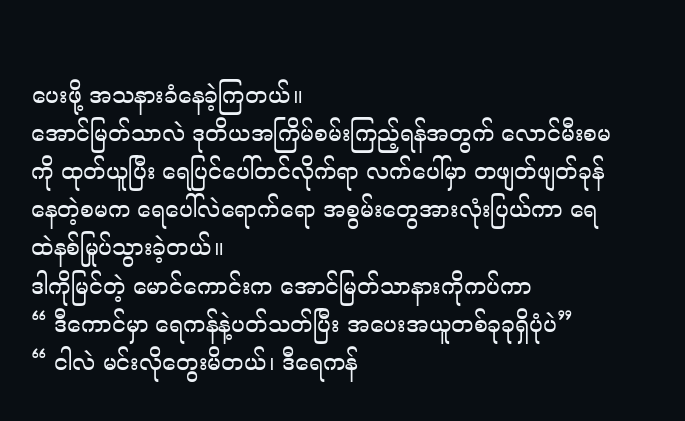ပေးဖို့ အသနားခံနေခဲ့ကြတယ်။
အောင်မြတ်သာလဲ ဒုတိယအကြိမ်စမ်းကြည့်ရန်အတွက် လောင်မီးစမကို ထုတ်ယူပြီး ရေပြင်ပေါ်တင်လိုက်ရာ လက်ပေါ်မှာ တဖျတ်ဖျတ်ခုန်နေတဲ့စမက ရေပေါ်လဲရောက်ရော အစွမ်းတွေအားလုံးပြယ်ကာ ရေထဲနစ်မြုပ်သွားခဲ့တယ်။
ဒါကိုမြင်တဲ့ မောင်ကောင်းက အောင်မြတ်သာနားကိုကပ်ကာ
“ ဒီကောင်မှာ ရေကန်နဲ့ပတ်သတ်ပြီး အပေးအယူတစ်ခုခုရှိပုံပဲ”
“ ငါလဲ မင်းလိုတွေးမိတယ်၊ ဒီရေကန်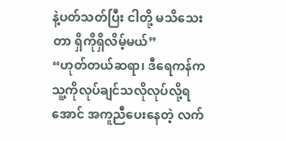နဲ့ပတ်သတ်ပြီး ငါတို့ မသိသေးတာ ရှိကိုရှိလိမ့်မယ်”
“ဟုတ်တယ်ဆရာ၊ ဒီရေကန်က သူ့ကိုလုပ်ချင်သလိုလုပ်လို့ရအောင် အကူညီပေးနေတဲ့ လက်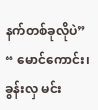နက်တစ်ခုလိုပဲ”
“ မောင်ကောင်း၊ ခွန်းလှ မင်း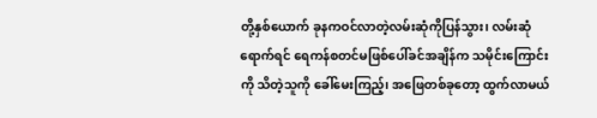တို့နှစ်ယောက် ခုနကဝင်လာတဲ့လမ်းဆုံကိုပြန်သွား၊ လမ်းဆုံရောက်ရင် ရေကန်စတင်မဖြစ်ပေါ်ခင်အချိန်က သမိုင်းကြောင်းကို သိတဲ့သူကို ခေါ်မေးကြည့်၊ အဖြေတစ်ခုတော့ ထွက်လာမယ်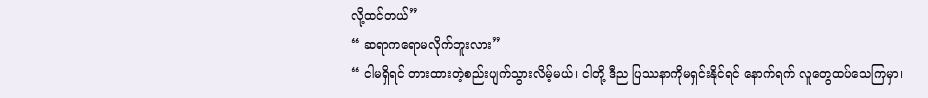လို့ထင်တယ်”
“ ဆရာကရောမလိုက်ဘူးလား”
“ ငါမရှိရင် တားထားတဲ့စည်းပျက်သွားလိမ့်မယ်၊ ငါတို့ ဒီည ပြဿနာကိုမရှင်းနိုင်ရင် နောက်ရက် လူတွေထပ်သေကြမှာ၊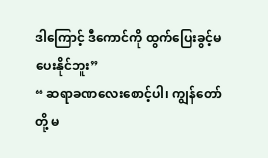ဒါကြောင့် ဒီကောင်ကို ထွက်ပြေးခွင့်မပေးနိုင်ဘူး”
“ ဆရာခဏလေးစောင့်ပါ၊ ကျွန်တော်တို့ မ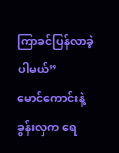ကြာခင်ပြန်လာခဲ့ပါမယ်”
မောင်ကောင်းနဲ့ခွန်းလှက ရေ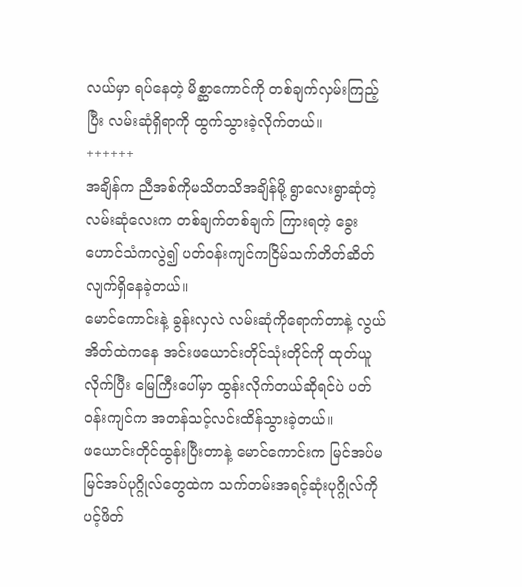လယ်မှာ ရပ်နေတဲ့ မိစ္ဆာကောင်ကို တစ်ချက်လှမ်းကြည့်ပြီး လမ်းဆုံရှိရာကို ထွက်သွားခဲ့လိုက်တယ်။
++++++
အချိန်က ညီအစ်ကိုမသိတသိအချိန်မို့ ရွာလေးရွာဆုံတဲ့ လမ်းဆုံလေးက တစ်ချက်တစ်ချက် ကြားရတဲ့ ခွေးဟောင်သံကလွဲ၍ ပတ်ဝန်းကျင်ကငြိမ်သက်တိတ်ဆိတ်လျက်ရှိနေခဲ့တယ်။
မောင်ကောင်းနဲ့ ခွန်းလှလဲ လမ်းဆုံကိုရောက်တာနဲ့ လွယ်အိတ်ထဲကနေ အင်းဖယောင်းတိုင်သုံးတိုင်ကို ထုတ်ယူလိုက်ပြီး မြေကြီးပေါ်မှာ ထွန်းလိုက်တယ်ဆိုရင်ပဲ ပတ်ဝန်းကျင်က အတန်သင့်လင်းထိန်သွားခဲ့တယ်။
ဖယောင်းတိုင်ထွန်းပြီးတာနဲ့ မောင်ကောင်းက မြင်အပ်မမြင်အပ်ပုဂ္ဂိုလ်တွေထဲက သက်တမ်းအရင့်ဆုံးပုဂ္ဂိုလ်ကို
ပင့်ဖိတ်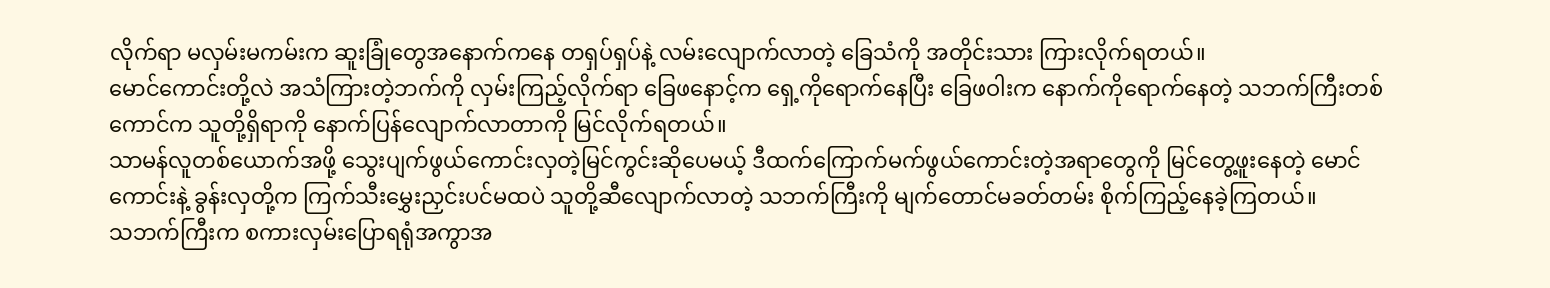လိုက်ရာ မလှမ်းမကမ်းက ဆူးခြုံတွေအနောက်ကနေ တရှပ်ရှပ်နဲ့ လမ်းလျောက်လာတဲ့ ခြေသံကို အတိုင်းသား ကြားလိုက်ရတယ်။
မောင်ကောင်းတို့လဲ အသံကြားတဲ့ဘက်ကို လှမ်းကြည့်လိုက်ရာ ခြေဖနောင့်က ရှေ့ကိုရောက်နေပြီး ခြေဖဝါးက နောက်ကိုရောက်နေတဲ့ သဘက်ကြီးတစ်ကောင်က သူတို့ရှိရာကို နောက်ပြန်လျောက်လာတာကို မြင်လိုက်ရတယ်။
သာမန်လူတစ်ယောက်အဖို့ သွေးပျက်ဖွယ်ကောင်းလှတဲ့မြင်ကွင်းဆိုပေမယ့် ဒီထက်ကြောက်မက်ဖွယ်ကောင်းတဲ့အရာတွေကို မြင်တွေ့ဖူးနေတဲ့ မောင်ကောင်းနဲ့ ခွန်းလှတို့က ကြက်သီးမွှေးညှင်းပင်မထပဲ သူတို့ဆီလျောက်လာတဲ့ သဘက်ကြီးကို မျက်တောင်မခတ်တမ်း စိုက်ကြည့်နေခဲ့ကြတယ်။
သဘက်ကြီးက စကားလှမ်းပြောရရုံအကွာအ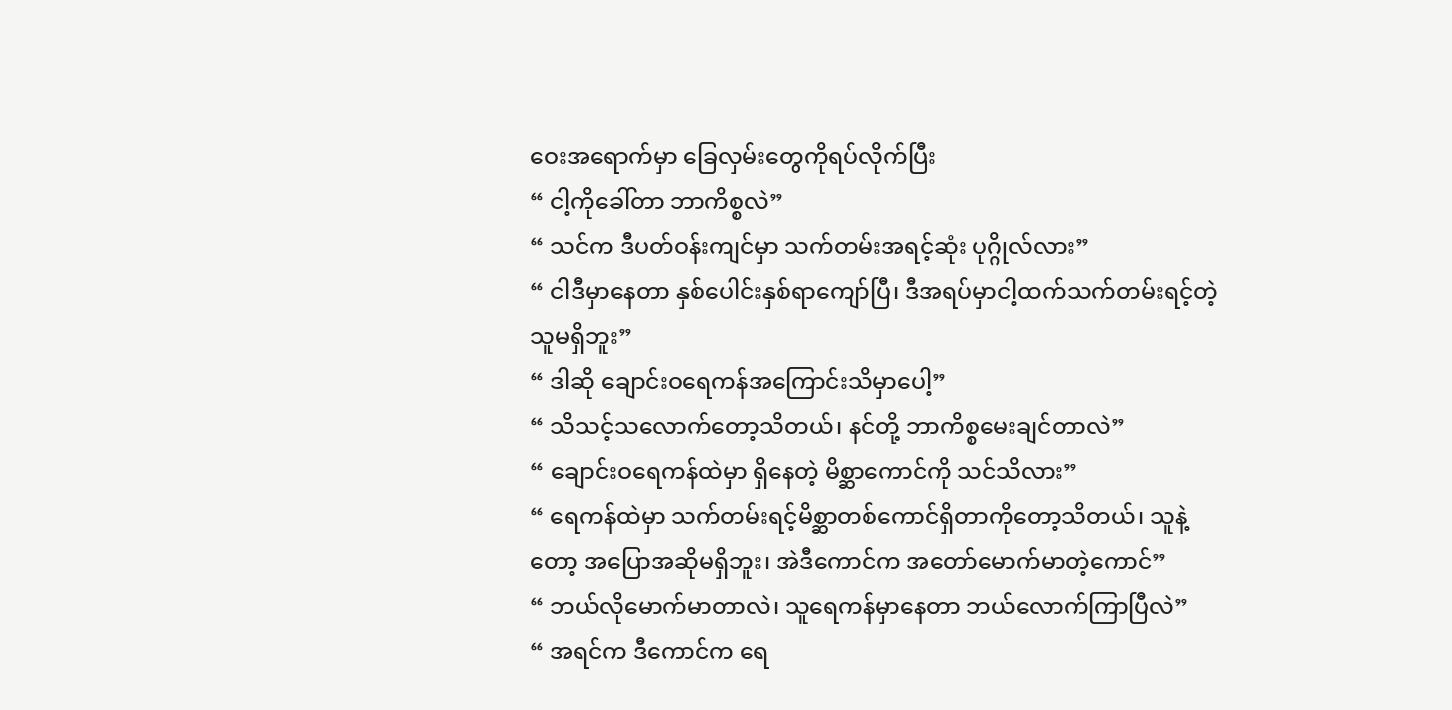ဝေးအရောက်မှာ ခြေလှမ်းတွေကိုရပ်လိုက်ပြီး
“ ငါ့ကိုခေါ်တာ ဘာကိစ္စလဲ”
“ သင်က ဒီပတ်ဝန်းကျင်မှာ သက်တမ်းအရင့်ဆုံး ပုဂ္ဂိုလ်လား”
“ ငါဒီမှာနေတာ နှစ်ပေါင်းနှစ်ရာကျော်ပြီ၊ ဒီအရပ်မှာငါ့ထက်သက်တမ်းရင့်တဲ့သူမရှိဘူး”
“ ဒါဆို ချောင်းဝရေကန်အကြောင်းသိမှာပေါ့”
“ သိသင့်သလောက်တော့သိတယ်၊ နင်တို့ ဘာကိစ္စမေးချင်တာလဲ”
“ ချောင်းဝရေကန်ထဲမှာ ရှိနေတဲ့ မိစ္ဆာကောင်ကို သင်သိလား”
“ ရေကန်ထဲမှာ သက်တမ်းရင့်မိစ္ဆာတစ်ကောင်ရှိတာကိုတော့သိတယ်၊ သူနဲ့တော့ အပြောအဆိုမရှိဘူး၊ အဲဒီကောင်က အတော်မောက်မာတဲ့ကောင်”
“ ဘယ်လိုမောက်မာတာလဲ၊ သူရေကန်မှာနေတာ ဘယ်လောက်ကြာပြီလဲ”
“ အရင်က ဒီကောင်က ရေ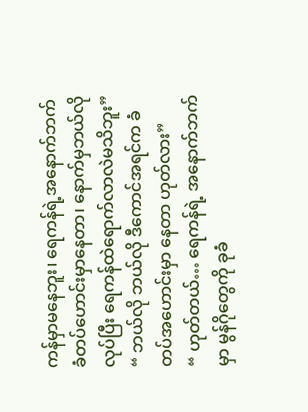ကန်မှာမနေဘူး၊ ရေကန်ရဲ့အနောက်ဘက် ခံတပ်ဟောင်းမှာနေတာ၊ နောက်မှဘယ်လိုလုပ်ပြီး ရေကန်ထဲရောက်လာလဲမသိဘူး”
“ ဘယ်လို ဘယ်လို ဒီကောင်အရင်က ခံတပ်အဟောင်းမှာ နေတာ ဟုတ်လား”
“ ဟုတ်တယ်… ရေကန်ရဲ့ အနောက်ဘက်မှာ မွန်ဂိုတွေကို ခုခံ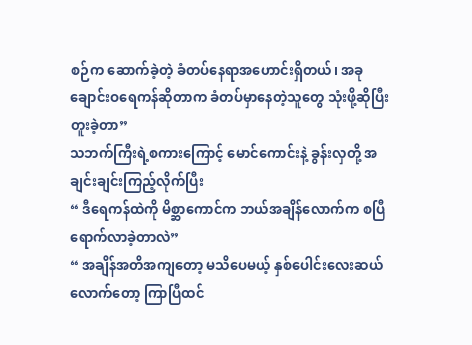စဉ်က ဆောက်ခဲ့တဲ့ ခံတပ်နေရာအဟောင်းရှိတယ်၊ အခုချောင်းဝရေကန်ဆိုတာက ခံတပ်မှာနေတဲ့သူတွေ သုံးဖို့ဆိုပြီး တူးခဲ့တာ”
သဘက်ကြီးရဲ့စကားကြောင့် မောင်ကောင်းနဲ့ ခွန်းလှတို့ အချင်းချင်းကြည့်လိုက်ပြီး
“ ဒီရေကန်ထဲကို မိစ္ဆာကောင်က ဘယ်အချိန်လောက်က စပြီရောက်လာခဲ့တာလဲ”
“ အချိန်အတိအကျတော့ မသိပေမယ့် နှစ်ပေါင်းလေးဆယ်လောက်တော့ ကြာပြီထင်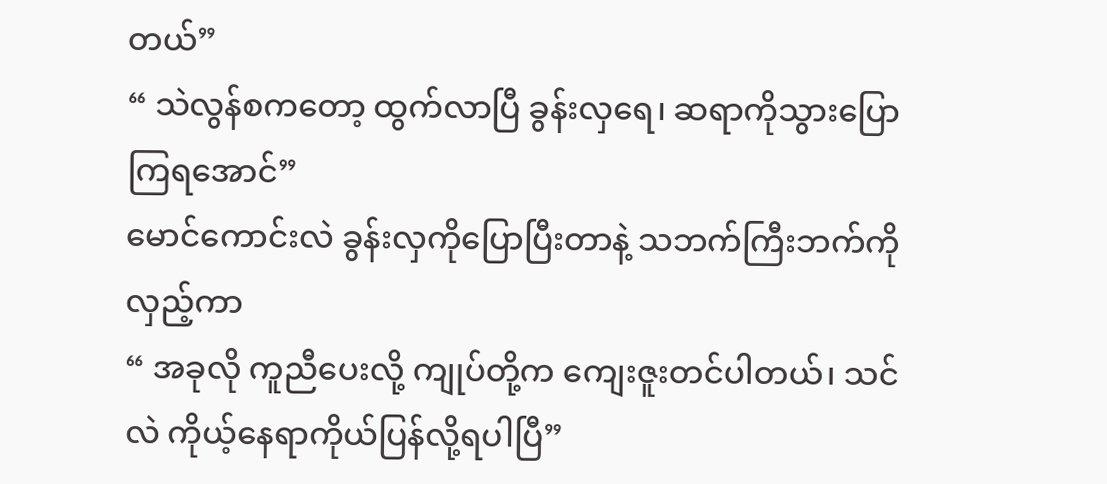တယ်”
“ သဲလွန်စကတော့ ထွက်လာပြီ ခွန်းလှရေ၊ ဆရာကိုသွားပြောကြရအောင်”
မောင်ကောင်းလဲ ခွန်းလှကိုပြောပြီးတာနဲ့ သဘက်ကြီးဘက်ကိုလှည့်ကာ
“ အခုလို ကူညီပေးလို့ ကျုပ်တို့က ကျေးဇူးတင်ပါတယ်၊ သင်လဲ ကိုယ့်နေရာကိုယ်ပြန်လို့ရပါပြီ”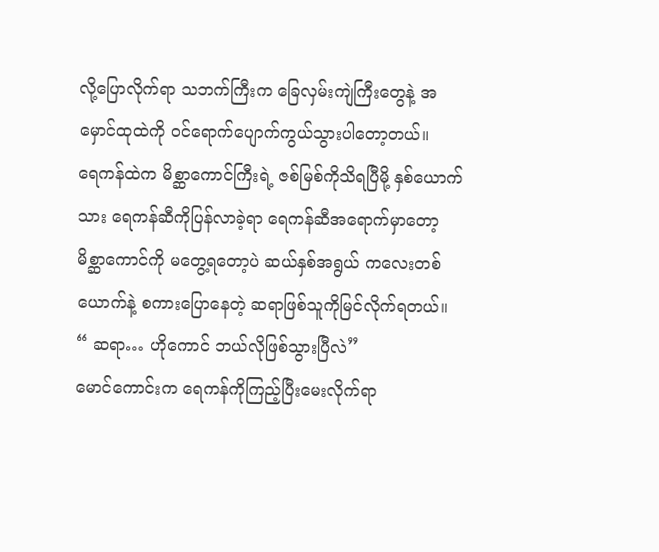လို့ပြောလိုက်ရာ သဘက်ကြီးက ခြေလှမ်းကျဲကြီးတွေနဲ့ အမှောင်ထုထဲကို ဝင်ရောက်ပျောက်ကွယ်သွားပါတော့တယ်။
ရေကန်ထဲက မိစ္ဆာကောင်ကြီးရဲ့ ဇစ်မြစ်ကိုသိရပြီမို့ နှစ်ယောက်သား ရေကန်ဆီကိုပြန်လာခဲ့ရာ ရေကန်ဆီအရောက်မှာတော့ မိစ္ဆာကောင်ကို မတွေ့ရတော့ပဲ ဆယ်နှစ်အရွယ် ကလေးတစ်ယောက်နဲ့ စကားပြောနေတဲ့ ဆရာဖြစ်သူကိုမြင်လိုက်ရတယ်။
“ ဆရာ… ဟိုကောင် ဘယ်လိုဖြစ်သွားပြီလဲ”
မောင်ကောင်းက ရေကန်ကိုကြည့်ပြီးမေးလိုက်ရာ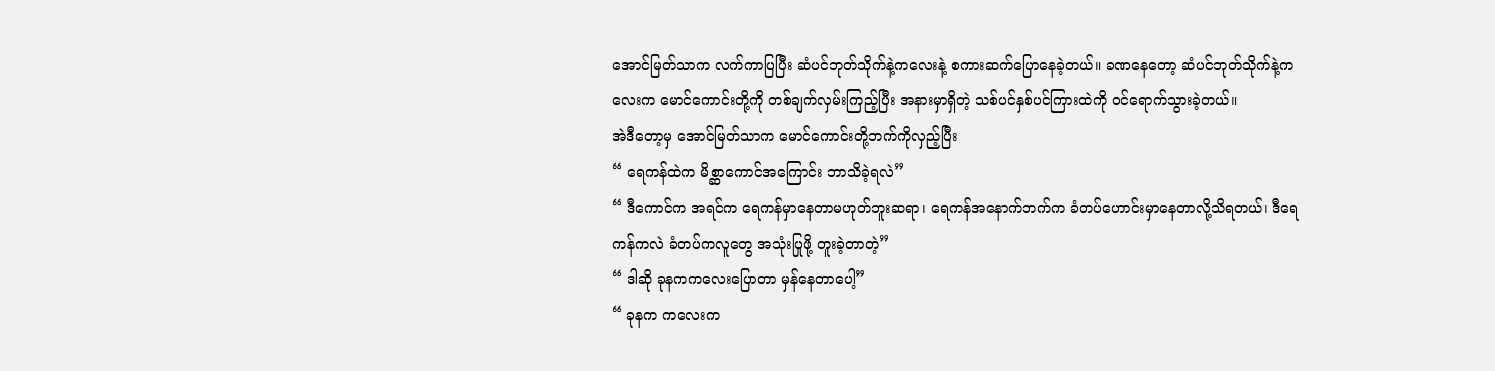အောင်မြတ်သာက လက်ကာပြပြီး ဆံပင်ဘုတ်သိုက်နဲ့ကလေးနဲ့ စကားဆက်ပြောနေခဲ့တယ်။ ခဏနေတော့ ဆံပင်ဘုတ်သိုက်နဲ့ကလေးက မောင်ကောင်းတို့ကို တစ်ချက်လှမ်းကြည့်ပြီး အနားမှာရှိတဲ့ သစ်ပင်နှစ်ပင်ကြားထဲကို ဝင်ရောက်သွားခဲ့တယ်။
အဲဒီတော့မှ အောင်မြတ်သာက မောင်ကောင်းတို့ဘက်ကိုလှည့်ပြီး
“ ရေကန်ထဲက မိစ္ဆာကောင်အကြောင်း ဘာသိခဲ့ရလဲ”
“ ဒီကောင်က အရင်က ရေကန်မှာနေတာမဟုတ်ဘူးဆရာ၊ ရေကန်အနောက်ဘက်က ခံတပ်ဟောင်းမှာနေတာလို့သိရတယ်၊ ဒီရေကန်ကလဲ ခံတပ်ကလူတွေ အသုံးပြုဖို့ တူးခဲ့တာတဲ့”
“ ဒါဆို ခုနကကလေးပြောတာ မှန်နေတာပေါ့”
“ ခုနက ကလေးက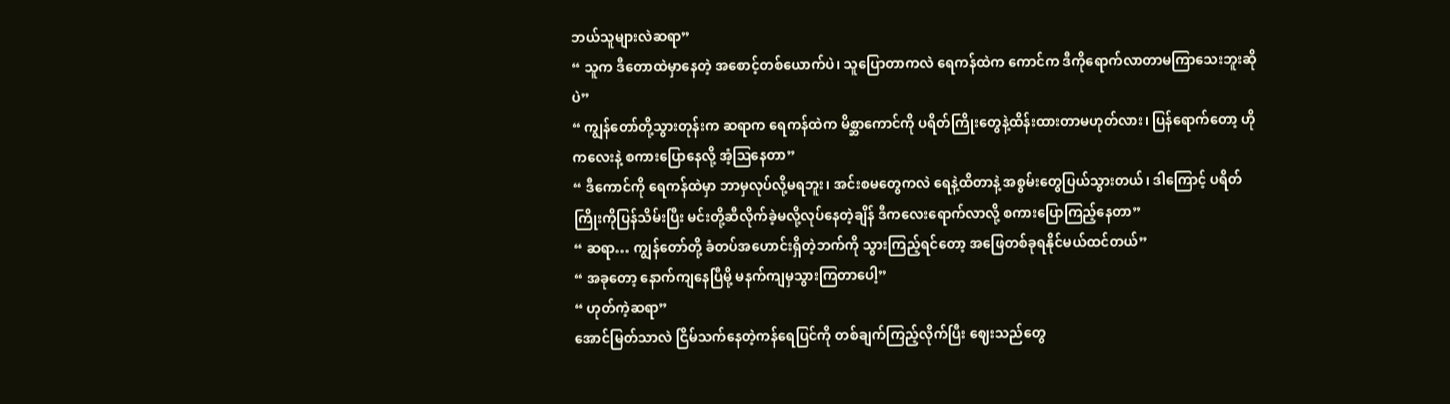ဘယ်သူများလဲဆရာ”
“ သူက ဒီတောထဲမှာနေတဲ့ အစောင့်တစ်ယောက်ပဲ၊ သူပြောတာကလဲ ရေကန်ထဲက ကောင်က ဒီကိုရောက်လာတာမကြာသေးဘူးဆိုပဲ”
“ ကျွန်တော်တို့သွားတုန်းက ဆရာက ရေကန်ထဲက မိစ္ဆာကောင်ကို ပရိတ်ကြိုးတွေနဲ့ထိန်းထားတာမဟုတ်လား၊ ပြန်ရောက်တော့ ဟိုကလေးနဲ့ စကားပြောနေလို့ အံ့ဩနေတာ”
“ ဒီကောင်ကို ရေကန်ထဲမှာ ဘာမှလုပ်လို့မရဘူး၊ အင်းစမတွေကလဲ ရေနဲ့ထိတာနဲ့ အစွမ်းတွေပြယ်သွားတယ်၊ ဒါကြောင့် ပရိတ်ကြိုးကိုပြန်သိမ်းပြီး မင်းတို့ဆီလိုက်ခဲ့မလို့လုပ်နေတဲ့ချိန် ဒီကလေးရောက်လာလို့ စကားပြောကြည့်နေတာ”
“ ဆရာ… ကျွန်တော်တို့ ခံတပ်အဟောင်းရှိတဲ့ဘက်ကို သွားကြည့်ရင်တော့ အဖြေတစ်ခုရနိုင်မယ်ထင်တယ်”
“ အခုတော့ နောက်ကျနေပြီမို့ မနက်ကျမှသွားကြတာပေါ့”
“ ဟုတ်ကဲ့ဆရာ”
အောင်မြတ်သာလဲ ငြိမ်သက်နေတဲ့ကန်ရေပြင်ကို တစ်ချက်ကြည့်လိုက်ပြီး ဈေးသည်တွေ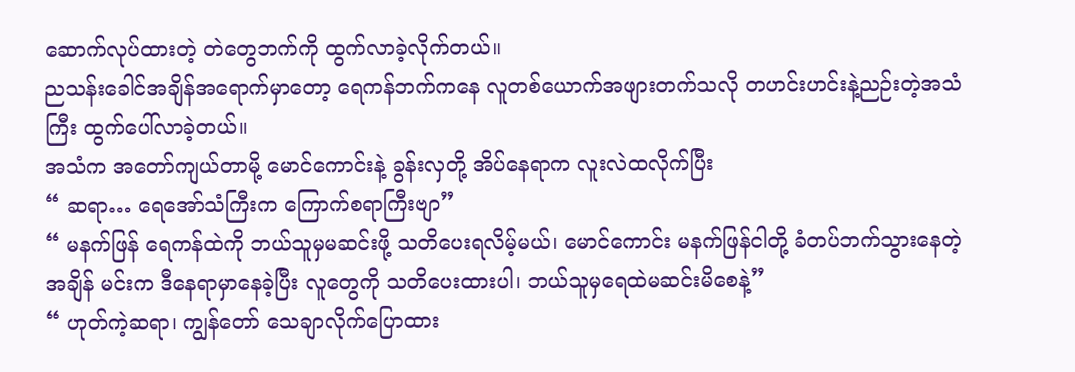ဆောက်လုပ်ထားတဲ့ တဲတွေဘက်ကို ထွက်လာခဲ့လိုက်တယ်။
ညသန်းခေါင်အချိန်အရောက်မှာတော့ ရေကန်ဘက်ကနေ လူတစ်ယောက်အဖျားတက်သလို တဟင်းဟင်းနဲ့ညဉ်းတဲ့အသံကြီး ထွက်ပေါ်လာခဲ့တယ်။
အသံက အတော်ကျယ်တာမို့ မောင်ကောင်းနဲ့ ခွန်းလှတို့ အိပ်နေရာက လူးလဲထလိုက်ပြီး
“ ဆရာ… ရေအော်သံကြီးက ကြောက်စရာကြီးဗျာ”
“ မနက်ဖြန် ရေကန်ထဲကို ဘယ်သူမှမဆင်းဖို့ သတိပေးရလိမ့်မယ်၊ မောင်ကောင်း မနက်ဖြန်ငါတို့ ခံတပ်ဘက်သွားနေတဲ့အချိန် မင်းက ဒီနေရာမှာနေခဲ့ပြီး လူတွေကို သတိပေးထားပါ၊ ဘယ်သူမှရေထဲမဆင်းမိစေနဲ့”
“ ဟုတ်ကဲ့ဆရာ၊ ကျွန်တော် သေချာလိုက်ပြောထား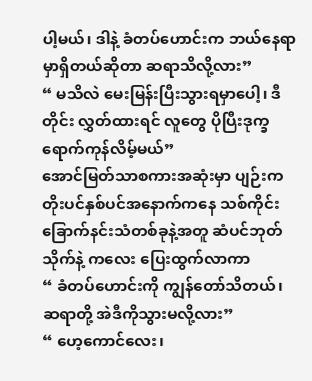ပါ့မယ်၊ ဒါနဲ့ ခံတပ်ဟောင်းက ဘယ်နေရာမှာရှိတယ်ဆိုတာ ဆရာသိလို့လား”
“ မသိလဲ မေးမြန်းပြီးသွားရမှာပေါ့၊ ဒီတိုင်း လွှတ်ထားရင် လူတွေ ပိုပြီးဒုက္ခရောက်ကုန်လိမ့်မယ်”
အောင်မြတ်သာစကားအဆုံးမှာ ပျဉ်းကတိုးပင်နှစ်ပင်အနောက်ကနေ သစ်ကိုင်းခြောက်နင်းသံတစ်ခုနဲ့အတူ ဆံပင်ဘုတ်သိုက်နဲ့ ကလေး ပြေးထွက်လာကာ
“ ခံတပ်ဟောင်းကို ကျွန်တော်သိတယ်၊ ဆရာတို့ အဲဒီကိုသွားမလို့လား”
“ ဟေ့ကောင်လေး၊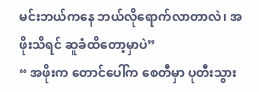မင်းဘယ်ကနေ ဘယ်လိုရောက်လာတာလဲ၊ အဖိုးသိရင် ဆူခံထိတော့မှာပဲ”
“ အဖိုးက တောင်ပေါ်က စေတီမှာ ပုတီးသွား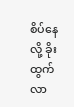စိပ်နေလို့ ခိုးထွက်လာ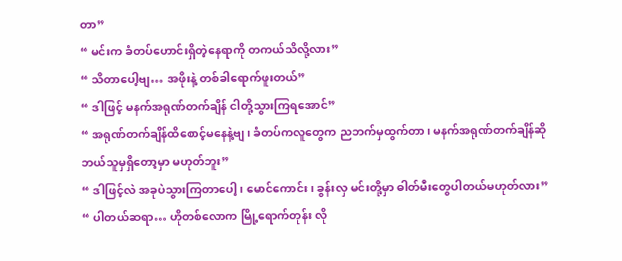တာ”
“ မင်းက ခံတပ်ဟောင်းရှိတဲ့နေရာကို တကယ်သိလို့လား”
“ သိတာပေါ့ဗျ… အဖိုးနဲ့ တစ်ခါရောက်ဖူးတယ်”
“ ဒါဖြင့် မနက်အရုဏ်တက်ချိန် ငါတို့သွားကြရအောင်”
“ အရုဏ်တက်ချိန်ထိစောင့်မနေနဲ့ဗျ၊ ခံတပ်ကလူတွေက ညဘက်မှထွက်တာ၊ မနက်အရုဏ်တက်ချိန်ဆို ဘယ်သူမှရှိတော့မှာ မဟုတ်ဘူး”
“ ဒါဖြင့်လဲ အခုပဲသွားကြတာပေါ့၊ မောင်ကောင်း၊ ခွန်းလှ မင်းတို့မှာ ဓါတ်မီးတွေပါတယ်မဟုတ်လား”
“ ပါတယ်ဆရာ… ဟိုတစ်လောက မြို့ရောက်တုန်း လို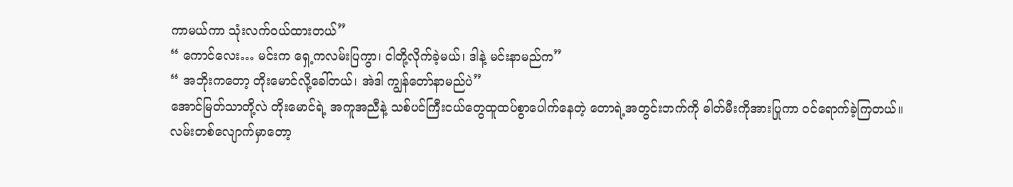ကာမယ်ကာ သုံးလက်ဝယ်ထားတယ်”
“ ကောင်လေး… မင်းက ရှေ့ကလမ်းပြကွာ၊ ငါတို့လိုက်ခဲ့မယ်၊ ဒါနဲ့ မင်းနာမည်က”
“ အဘိုးကတော့ တိုးမောင်လို့ခေါ်တယ်၊ အဲဒါ ကျွန်တော်နာမည်ပဲ”
အောင်မြတ်သာတို့လဲ တိုးမောင်ရဲ့ အကူအညီနဲ့ သစ်ပင်ကြီးငယ်တွေထူထပ်စွာပေါက်နေတဲ့ တောရဲ့အတွင်းဘက်ကို ဓါတ်မီးကိုအားပြုကာ ဝင်ရောက်ခဲ့ကြတယ်။
လမ်းတစ်လျောက်မှာတော့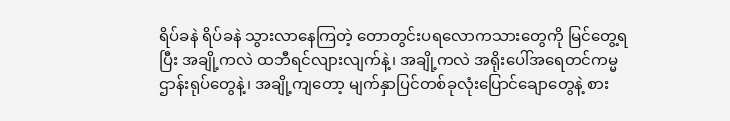ရိပ်ခနဲ ရိပ်ခနဲ သွားလာနေကြတဲ့ တောတွင်းပရလောကသားတွေကို မြင်တွေ့ရပြီး အချို့ကလဲ ထဘီရင်လျားလျက်နဲ့၊ အချို့ကလဲ အရိုးပေါ်အရေတင်ကမ္မဌာန်းရုပ်တွေနဲ့၊ အချို့ကျတော့ မျက်နှာပြင်တစ်ခုလုံးပြောင်ချောတွေနဲ့ စား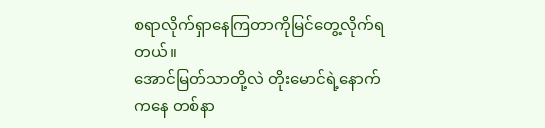စရာလိုက်ရှာနေကြတာကိုမြင်တွေ့လိုက်ရတယ်။
အောင်မြတ်သာတို့လဲ တိုးမောင်ရဲ့နောက်ကနေ တစ်နာ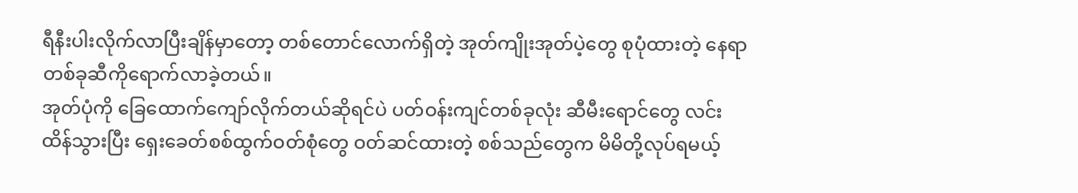ရီနီးပါးလိုက်လာပြီးချိန်မှာတော့ တစ်တောင်လောက်ရှိတဲ့ အုတ်ကျိုးအုတ်ပဲ့တွေ စုပုံထားတဲ့ နေရာတစ်ခုဆီကိုရောက်လာခဲ့တယ်။
အုတ်ပုံကို ခြေထောက်ကျော်လိုက်တယ်ဆိုရင်ပဲ ပတ်ဝန်းကျင်တစ်ခုလုံး ဆီမီးရောင်တွေ လင်းထိန်သွားပြီး ရှေးခေတ်စစ်ထွက်ဝတ်စုံတွေ ဝတ်ဆင်ထားတဲ့ စစ်သည်တွေက မိမိတို့လုပ်ရမယ့်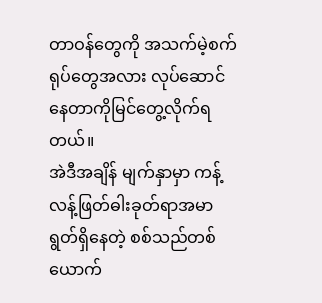တာဝန်တွေကို အသက်မဲ့စက်ရုပ်တွေအလား လုပ်ဆောင်နေတာကိုမြင်တွေ့လိုက်ရတယ်။
အဲဒီအချိန် မျက်နှာမှာ ကန့်လန့်ဖြတ်ဓါးခုတ်ရာအမာရွတ်ရှိနေတဲ့ စစ်သည်တစ်ယောက်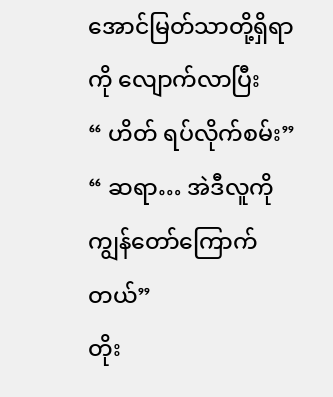အောင်မြတ်သာတို့ရှိရာကို လျောက်လာပြီး
“ ဟိတ် ရပ်လိုက်စမ်း”
“ ဆရာ… အဲဒီလူကို ကျွန်တော်ကြောက်တယ်”
တိုး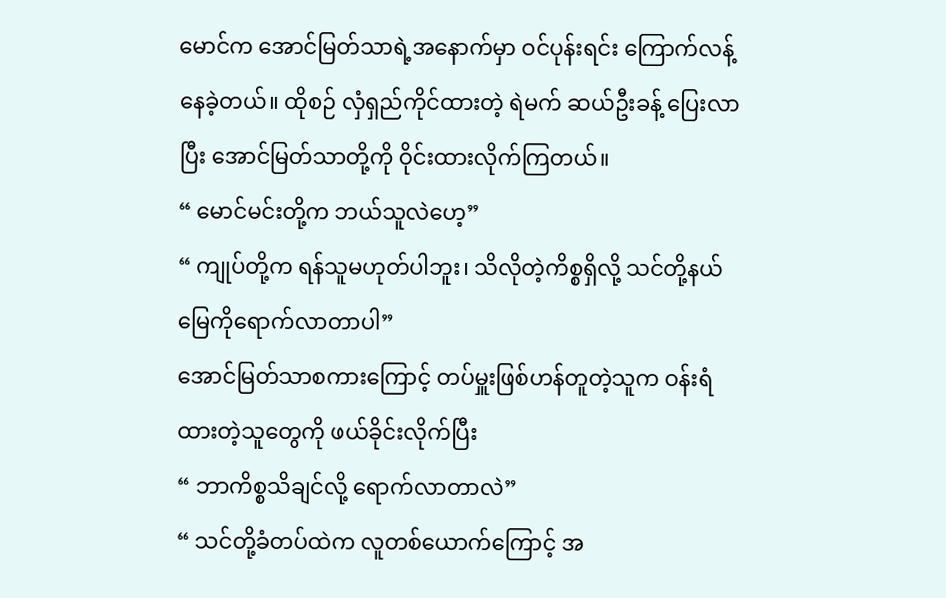မောင်က အောင်မြတ်သာရဲ့အနောက်မှာ ဝင်ပုန်းရင်း ကြောက်လန့်နေခဲ့တယ်။ ထိုစဉ် လှံရှည်ကိုင်ထားတဲ့ ရဲမက် ဆယ်ဦးခန့် ပြေးလာပြီး အောင်မြတ်သာတို့ကို ဝိုင်းထားလိုက်ကြတယ်။
“ မောင်မင်းတို့က ဘယ်သူလဲဟေ့”
“ ကျုပ်တို့က ရန်သူမဟုတ်ပါဘူး၊ သိလိုတဲ့ကိစ္စရှိလို့ သင်တို့နယ်မြေကိုရောက်လာတာပါ”
အောင်မြတ်သာစကားကြောင့် တပ်မှူးဖြစ်ဟန်တူတဲ့သူက ဝန်းရံထားတဲ့သူတွေကို ဖယ်ခိုင်းလိုက်ပြီး
“ ဘာကိစ္စသိချင်လို့ ရောက်လာတာလဲ”
“ သင်တို့ခံတပ်ထဲက လူတစ်ယောက်ကြောင့် အ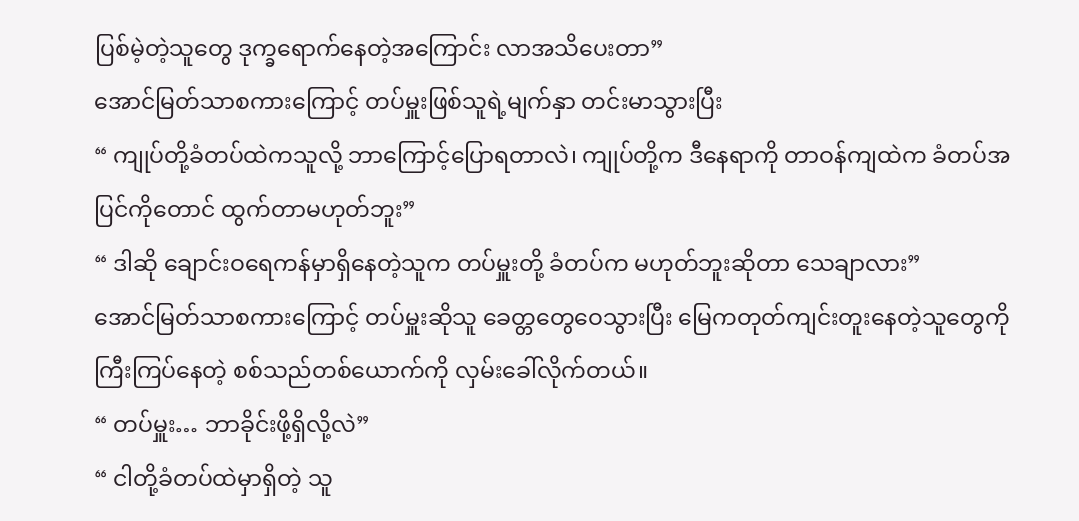ပြစ်မဲ့တဲ့သူတွေ ဒုက္ခရောက်နေတဲ့အကြောင်း လာအသိပေးတာ”
အောင်မြတ်သာစကားကြောင့် တပ်မှူးဖြစ်သူရဲ့မျက်နှာ တင်းမာသွားပြီး
“ ကျုပ်တို့ခံတပ်ထဲကသူလို့ ဘာကြောင့်ပြောရတာလဲ၊ ကျုပ်တို့က ဒီနေရာကို တာဝန်ကျထဲက ခံတပ်အပြင်ကိုတောင် ထွက်တာမဟုတ်ဘူး”
“ ဒါဆို ချောင်းဝရေကန်မှာရှိနေတဲ့သူက တပ်မှူးတို့ ခံတပ်က မဟုတ်ဘူးဆိုတာ သေချာလား”
အောင်မြတ်သာစကားကြောင့် တပ်မှူးဆိုသူ ခေတ္တတွေဝေသွားပြီး မြေကတုတ်ကျင်းတူးနေတဲ့သူတွေကို ကြီးကြပ်နေတဲ့ စစ်သည်တစ်ယောက်ကို လှမ်းခေါ်လိုက်တယ်။
“ တပ်မှူး… ဘာခိုင်းဖို့ရှိလို့လဲ”
“ ငါတို့ခံတပ်ထဲမှာရှိတဲ့ သူ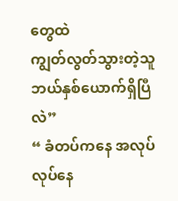တွေထဲ
ကျွတ်လွတ်သွားတဲ့သူ ဘယ်နှစ်ယောက်ရှိပြီလဲ”
“ ခံတပ်ကနေ အလုပ်လုပ်နေ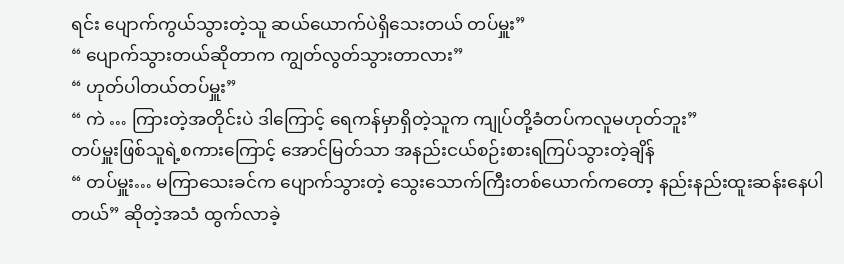ရင်း ပျောက်ကွယ်သွားတဲ့သူ ဆယ်ယောက်ပဲရှိသေးတယ် တပ်မှူး”
“ ပျောက်သွားတယ်ဆိုတာက ကျွတ်လွတ်သွားတာလား”
“ ဟုတ်ပါတယ်တပ်မှူး”
“ ကဲ … ကြားတဲ့အတိုင်းပဲ ဒါကြောင့် ရေကန်မှာရှိတဲ့သူက ကျုပ်တို့ခံတပ်ကလူမဟုတ်ဘူး”
တပ်မှူးဖြစ်သူရဲ့စကားကြောင့် အောင်မြတ်သာ အနည်းငယ်စဉ်းစားရကြပ်သွားတဲ့ချိန်
“ တပ်မှူး… မကြာသေးခင်က ပျောက်သွားတဲ့ သွေးသောက်ကြီးတစ်ယောက်ကတော့ နည်းနည်းထူးဆန်းနေပါတယ်” ဆိုတဲ့အသံ ထွက်လာခဲ့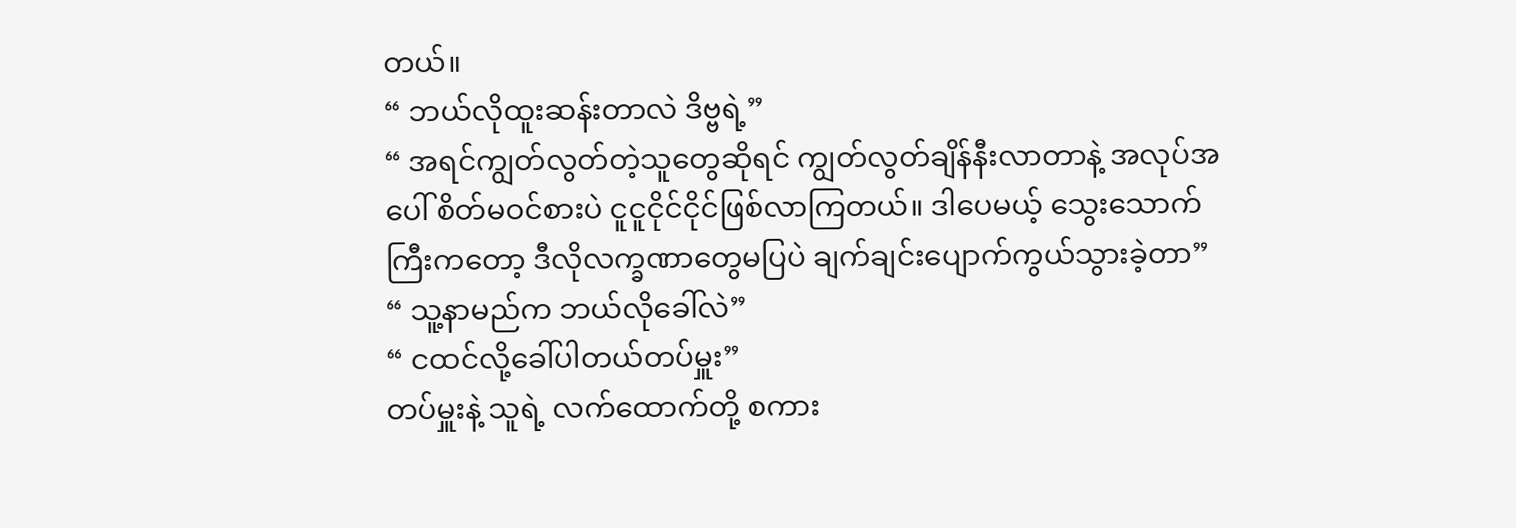တယ်။
“ ဘယ်လိုထူးဆန်းတာလဲ ဒိဗ္ဗရဲ့”
“ အရင်ကျွတ်လွတ်တဲ့သူတွေဆိုရင် ကျွတ်လွတ်ချိန်နီးလာတာနဲ့ အလုပ်အပေါ် စိတ်မဝင်စားပဲ ငူငူငိုင်ငိုင်ဖြစ်လာကြတယ်။ ဒါပေမယ့် သွေးသောက်ကြီးကတော့ ဒီလိုလက္ခဏာတွေမပြပဲ ချက်ချင်းပျောက်ကွယ်သွားခဲ့တာ”
“ သူ့နာမည်က ဘယ်လိုခေါ်လဲ”
“ ငထင်လို့ခေါ်ပါတယ်တပ်မှူး”
တပ်မှူးနဲ့ သူရဲ့ လက်ထောက်တို့ စကား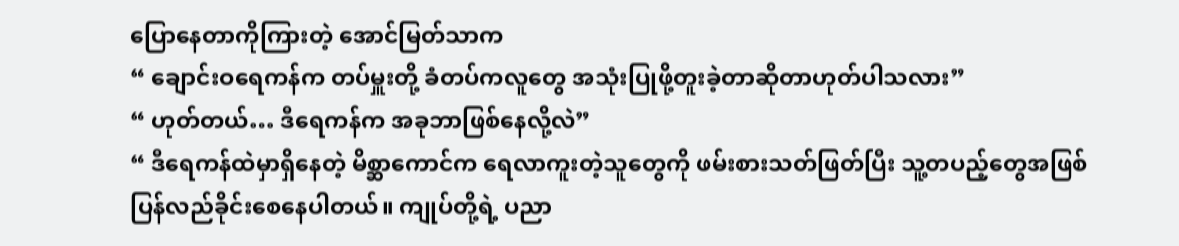ပြောနေတာကိုကြားတဲ့ အောင်မြတ်သာက
“ ချောင်းဝရေကန်က တပ်မှူးတို့ ခံတပ်ကလူတွေ အသုံးပြုဖို့တူးခဲ့တာဆိုတာဟုတ်ပါသလား”
“ ဟုတ်တယ်… ဒီရေကန်က အခုဘာဖြစ်နေလို့လဲ”
“ ဒီရေကန်ထဲမှာရှိနေတဲ့ မိစ္ဆာကောင်က ရေလာကူးတဲ့သူတွေကို ဖမ်းစားသတ်ဖြတ်ပြီး သူ့တပည့်တွေအဖြစ်ပြန်လည်ခိုင်းစေနေပါတယ်။ ကျုပ်တို့ရဲ့ ပညာ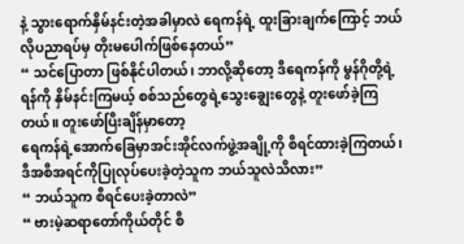နဲ့ သွားရောက်နှိမ်နင်းတဲ့အခါမှာလဲ ရေကန်ရဲ့ ထူးခြားချက်ကြောင့် ဘယ်လိုပညာရပ်မှ တိုးမပေါက်ဖြစ်နေတယ်”
“ သင်ပြောတာ ဖြစ်နိုင်ပါတယ်၊ ဘာလို့ဆိုတော့ ဒီရေကန်ကို မွန်ဂိုတို့ရဲ့ရန်ကို နှိမ်နင်းကြမယ့် စစ်သည်တွေရဲ့သွေးချွေးတွေနဲ့ တူးဖော်ခဲ့ကြတယ်။ တူးဖော်ပြီးချိန်မှာတော့
ရေကန်ရဲ့အောက်ခြေမှာအင်းအိုင်လက်ဖွဲ့အချို့ကို စီရင်ထားခဲ့ကြတယ်၊ ဒီအစီအရင်ကိုပြုလုပ်ပေးခဲ့တဲ့သူက ဘယ်သူလဲသိလား”
“ ဘယ်သူက စီရင်ပေးခဲ့တာလဲ”
“ ဗားမဲ့ဆရာတော်ကိုယ်တိုင် စီ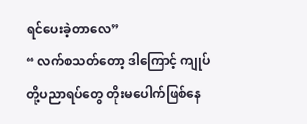ရင်ပေးခဲ့တာလေ”
“ လက်စသတ်တော့ ဒါကြောင့် ကျုပ်တို့ပညာရပ်တွေ တိုးမပေါက်ဖြစ်နေ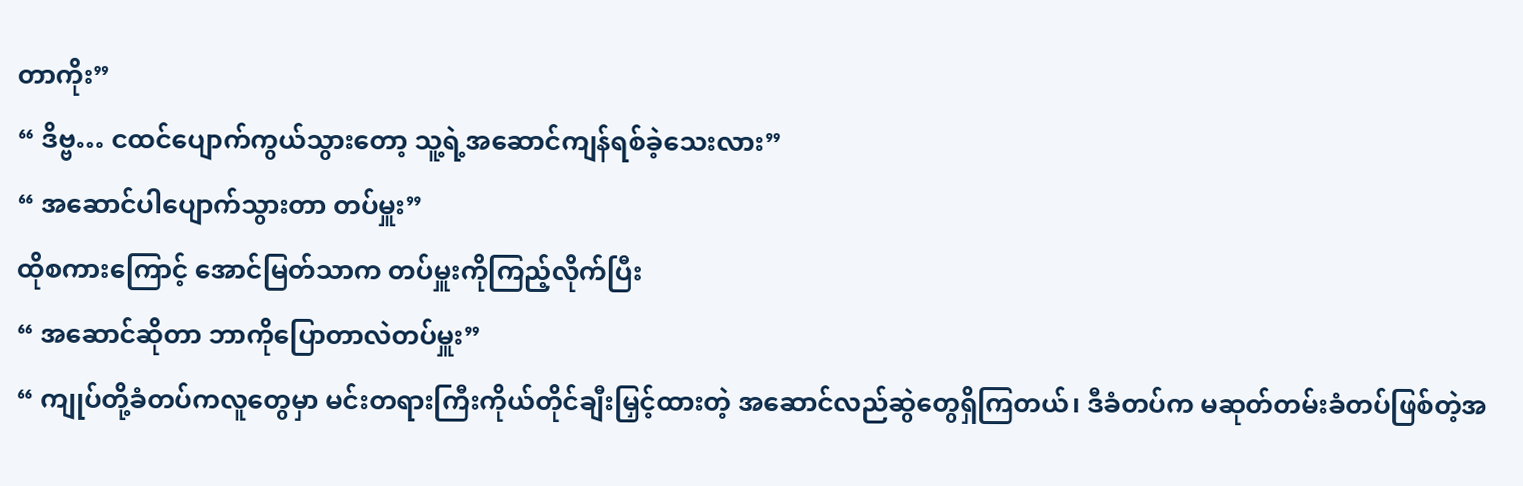တာကိုး”
“ ဒိဗ္ဗ… ငထင်ပျောက်ကွယ်သွားတော့ သူ့ရဲ့အဆောင်ကျန်ရစ်ခဲ့သေးလား”
“ အဆောင်ပါပျောက်သွားတာ တပ်မှူး”
ထိုစကားကြောင့် အောင်မြတ်သာက တပ်မှူးကိုကြည့်လိုက်ပြီး
“ အဆောင်ဆိုတာ ဘာကိုပြောတာလဲတပ်မှူး”
“ ကျုပ်တို့ခံတပ်ကလူတွေမှာ မင်းတရားကြီးကိုယ်တိုင်ချီးမြှင့်ထားတဲ့ အဆောင်လည်ဆွဲတွေရှိကြတယ်၊ ဒီခံတပ်က မဆုတ်တမ်းခံတပ်ဖြစ်တဲ့အ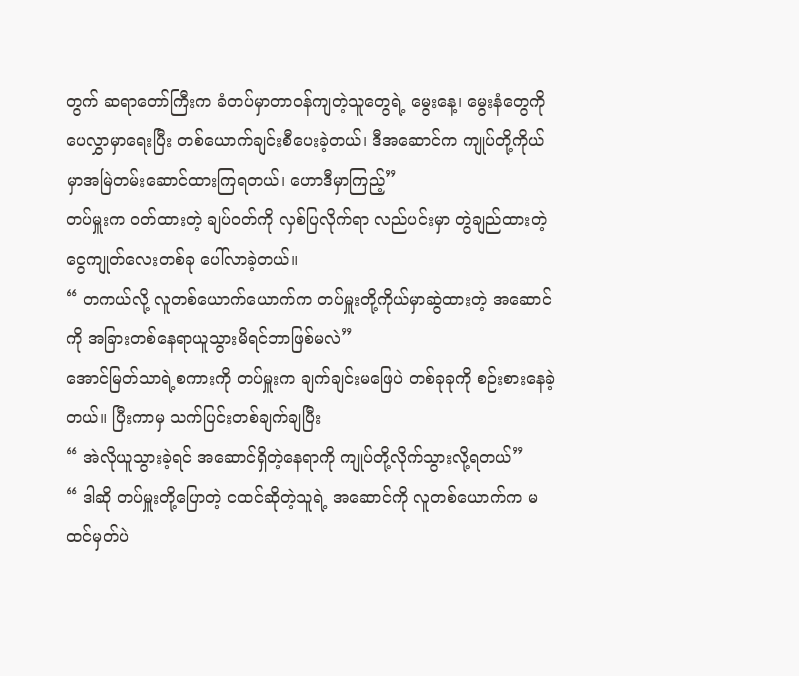တွက် ဆရာတော်ကြီးက ခံတပ်မှာတာဝန်ကျတဲ့သူတွေရဲ့ မွေးနေ့၊ မွေးနံတွေကို ပေလွှာမှာရေးပြီး တစ်ယောက်ချင်းစီပေးခဲ့တယ်၊ ဒီအဆောင်က ကျုပ်တို့ကိုယ်မှာအမြဲတမ်းဆောင်ထားကြရတယ်၊ ဟောဒီမှာကြည့်”
တပ်မှူးက ဝတ်ထားတဲ့ ချပ်ဝတ်ကို လှစ်ပြလိုက်ရာ လည်ပင်းမှာ တွဲချည်ထားတဲ့ ငွေကျုတ်လေးတစ်ခု ပေါ်လာခဲ့တယ်။
“ တကယ်လို့ လူတစ်ယောက်ယောက်က တပ်မှူးတို့ကိုယ်မှာဆွဲထားတဲ့ အဆောင်ကို အခြားတစ်နေရာယူသွားမိရင်ဘာဖြစ်မလဲ”
အောင်မြတ်သာရဲ့စကားကို တပ်မှူးက ချက်ချင်းမဖြေပဲ တစ်ခုခုကို စဉ်းစားနေခဲ့တယ်။ ပြီးကာမှ သက်ပြင်းတစ်ချက်ချပြီး
“ အဲလိုယူသွားခဲ့ရင် အဆောင်ရှိတဲ့နေရာကို ကျုပ်တို့လိုက်သွားလို့ရတယ်”
“ ဒါဆို တပ်မှူးတို့ပြောတဲ့ ငထင်ဆိုတဲ့သူရဲ့ အဆောင်ကို လူတစ်ယောက်က မထင်မှတ်ပဲ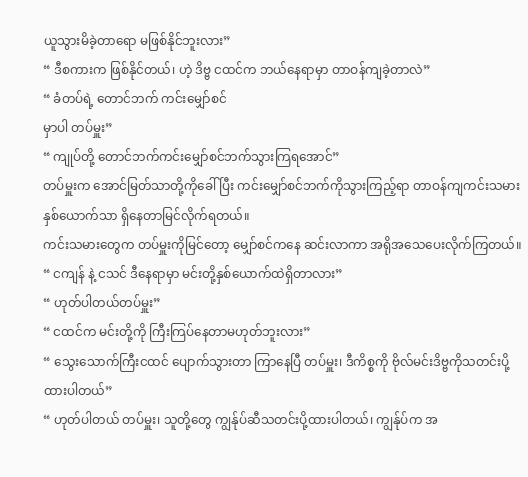ယူသွားမိခဲ့တာရော မဖြစ်နိုင်ဘူးလား”
“ ဒီစကားက ဖြစ်နိုင်တယ်၊ ဟဲ့ ဒိဗ္ဗ ငထင်က ဘယ်နေရာမှာ တာဝန်ကျခဲ့တာလဲ”
“ ခံတပ်ရဲ့ တောင်ဘက် ကင်းမျှော်စင်
မှာပါ တပ်မှူး”
“ ကျုပ်တို့ တောင်ဘက်ကင်းမျှော်စင်ဘက်သွားကြရအောင်”
တပ်မှူးက အောင်မြတ်သာတို့ကိုခေါ်ပြီး ကင်းမျှော်စင်ဘက်ကိုသွားကြည့်ရာ တာဝန်ကျကင်းသမားနှစ်ယောက်သာ ရှိနေတာမြင်လိုက်ရတယ်။
ကင်းသမားတွေက တပ်မှူးကိုမြင်တော့ မျှော်စင်ကနေ ဆင်းလာကာ အရိုအသေပေးလိုက်ကြတယ်။
“ ငကျန် နဲ့ ငသင် ဒီနေရာမှာ မင်းတို့နှစ်ယောက်ထဲရှိတာလား”
“ ဟုတ်ပါတယ်တပ်မှူး”
“ ငထင်က မင်းတို့ကို ကြီးကြပ်နေတာမဟုတ်ဘူးလား”
“ သွေးသောက်ကြီးငထင် ပျောက်သွားတာ ကြာနေပြီ တပ်မှူး၊ ဒီကိစ္စကို ဗိုလ်မင်းဒိဗ္ဗကိုသတင်းပို့ထားပါတယ်”
“ ဟုတ်ပါတယ် တပ်မှူး၊ သူတို့တွေ ကျွန်ုပ်ဆီသတင်းပို့ထားပါတယ်၊ ကျွန်ုပ်က အ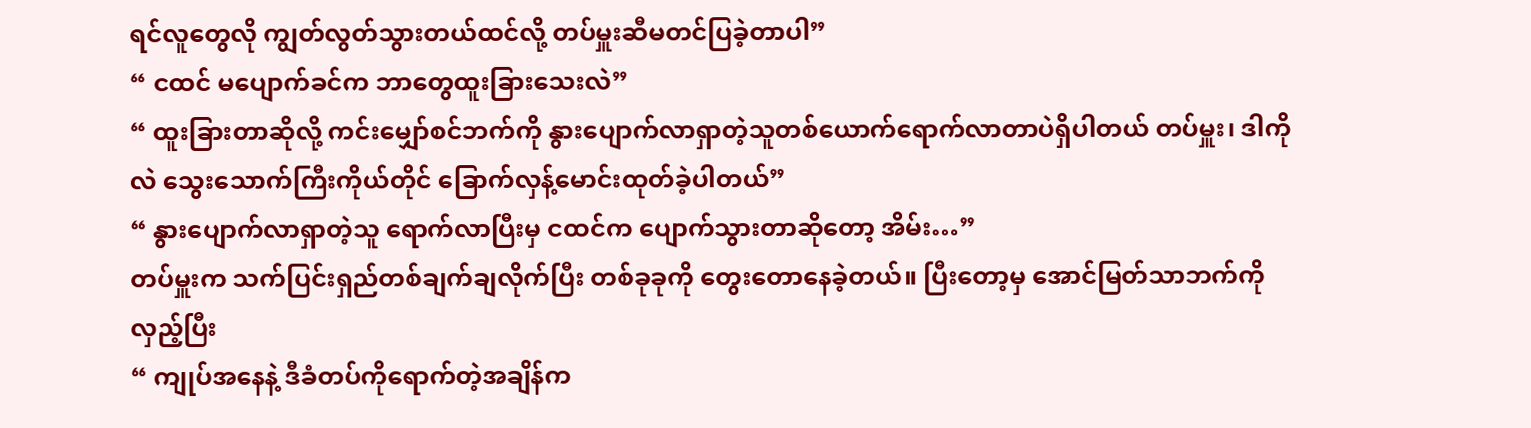ရင်လူတွေလို ကျွတ်လွတ်သွားတယ်ထင်လို့ တပ်မှူးဆီမတင်ပြခဲ့တာပါ”
“ ငထင် မပျောက်ခင်က ဘာတွေထူးခြားသေးလဲ”
“ ထူးခြားတာဆိုလို့ ကင်းမျှော်စင်ဘက်ကို နွားပျောက်လာရှာတဲ့သူတစ်ယောက်ရောက်လာတာပဲရှိပါတယ် တပ်မှူး၊ ဒါကိုလဲ သွေးသောက်ကြီးကိုယ်တိုင် ခြောက်လှန့်မောင်းထုတ်ခဲ့ပါတယ်”
“ နွားပျောက်လာရှာတဲ့သူ ရောက်လာပြီးမှ ငထင်က ပျောက်သွားတာဆိုတော့ အိမ်း…”
တပ်မှူးက သက်ပြင်းရှည်တစ်ချက်ချလိုက်ပြီး တစ်ခုခုကို တွေးတောနေခဲ့တယ်။ ပြီးတော့မှ အောင်မြတ်သာဘက်ကိုလှည့်ပြီး
“ ကျုပ်အနေနဲ့ ဒီခံတပ်ကိုရောက်တဲ့အချိန်က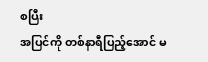စပြီး
အပြင်ကို တစ်နာရီပြည့်အောင် မ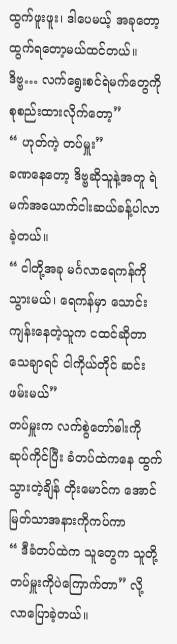ထွက်ဖူးဖူး၊ ဒါပေမယ့် အခုတော့ထွက်ရတော့မယ်ထင်တယ်။ ဒိဗ္ဗ… လက်ရွေးစင်ရဲမက်တွေကို စုစည်းထားလိုက်တော့”
“ ဟုတ်ကဲ့ တပ်မှူး”
ခဏနေတော့ ဒိဗ္ဗဆိုသူနဲ့အတူ ရဲမက်အယောက်ငါးဆယ်ခန့်ပါလာခဲ့တယ်။
“ ငါတို့အခု မင်္ဂလာရေကန်ကိုသွားမယ်၊ ရေကန်မှာ သောင်းကျန်းနေတဲ့သူက ငထင်ဆိုတာ သေချာရင် ငါကိုယ်တိုင် ဆင်းဖမ်းမယ်”
တပ်မှူးက လက်စွဲတော်ဓါးကို ဆုပ်ကိုင်ပြီး ခံတပ်ထဲကနေ ထွက်သွားတဲ့ချိန် တိုးမောင်က အောင်မြတ်သာအနားကိုကပ်ကာ
“ ဒီခံတပ်ထဲက သူတွေက သူတို့တပ်မှူးကိုပဲကြောက်တာ” လို့ လာပြောခဲ့တယ်။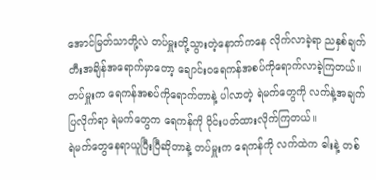အောင်မြတ်သာတို့လဲ တပ်မှူးတို့သွားတဲ့နောက်ကနေ လိုက်လာခဲ့ရာ ညနှစ်ချက်တီးအချိန်အရောက်မှာတော့ ချောင်းဝရေကန်အစပ်ကိုရောက်လာခဲ့ကြတယ်။
တပ်မှူးက ရေကန်အစပ်ကိုရောက်တာနဲ့ ပါလာတဲ့ ရဲမက်တွေကို လက်နဲ့အချက်ပြလိုက်ရာ ရဲမက်တွေက ရေကန်ကို ဝိုင်းပတ်ထားလိုက်ကြတယ်။
ရဲမက်တွေနေရာယူပြီးပြီဆိုတာနဲ့ တပ်မှူးက ရေကန်ကို လက်ထဲက ဓါးနဲ့ တစ်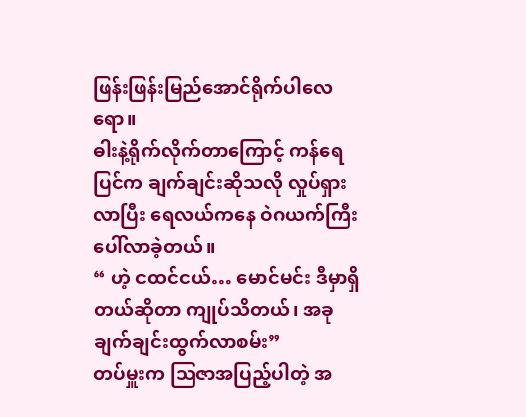ဖြန်းဖြန်းမြည်အောင်ရိုက်ပါလေရော။
ဓါးနဲ့ရိုက်လိုက်တာကြောင့် ကန်ရေပြင်က ချက်ချင်းဆိုသလို လှုပ်ရှားလာပြီး ရေလယ်ကနေ ဝဲဂယက်ကြီးပေါ်လာခဲ့တယ်။
“ ဟဲ့ ငထင်ငယ်… မောင်မင်း ဒီမှာရှိတယ်ဆိုတာ ကျုပ်သိတယ်၊ အခုချက်ချင်းထွက်လာစမ်း”
တပ်မှူးက ဩဇာအပြည့်ပါတဲ့ အ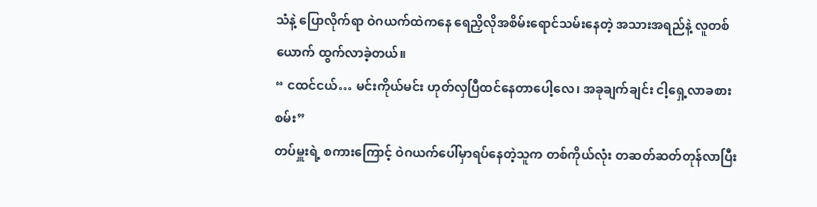သံနဲ့ ပြောလိုက်ရာ ဝဲဂယက်ထဲကနေ ရေညှိလိုအစိမ်းရောင်သမ်းနေတဲ့ အသားအရည်နဲ့ လူတစ်ယောက် ထွက်လာခဲ့တယ်။
“ ငထင်ငယ်… မင်းကိုယ်မင်း ဟုတ်လှပြီထင်နေတာပေါ့လေ၊ အခုချက်ချင်း ငါ့ရှေ့လာခစားစမ်း”
တပ်မှူးရဲ့ စကားကြောင့် ဝဲဂယက်ပေါ်မှာရပ်နေတဲ့သူက တစ်ကိုယ်လုံး တဆတ်ဆတ်တုန်လာပြီး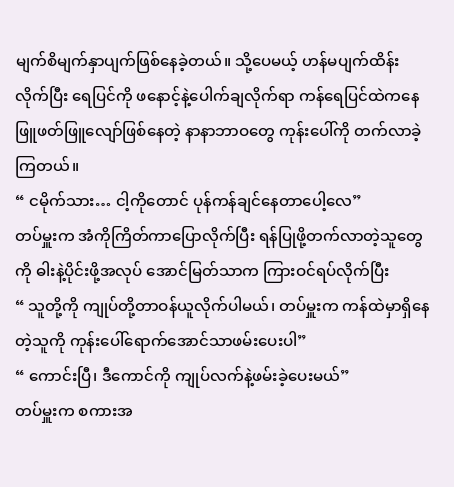မျက်စိမျက်နှာပျက်ဖြစ်နေခဲ့တယ်။ သို့ပေမယ့် ဟန်မပျက်ထိန်းလိုက်ပြီး ရေပြင်ကို ဖနောင့်နဲ့ပေါက်ချလိုက်ရာ ကန်ရေပြင်ထဲကနေ ဖြူဖတ်ဖြူလျော်ဖြစ်နေတဲ့ နာနာဘာဝတွေ ကုန်းပေါ်ကို တက်လာခဲ့ကြတယ်။
“ ငမိုက်သား… ငါ့ကိုတောင် ပုန်ကန်ချင်နေတာပေါ့လေ”
တပ်မှူးက အံကိုကြိတ်ကာပြောလိုက်ပြီး ရန်ပြုဖို့တက်လာတဲ့သူတွေကို ဓါးနဲ့ပိုင်းဖို့အလုပ် အောင်မြတ်သာက ကြားဝင်ရပ်လိုက်ပြီး
“ သူတို့ကို ကျုပ်တို့တာဝန်ယူလိုက်ပါမယ်၊ တပ်မှူးက ကန်ထဲမှာရှိနေတဲ့သူကို ကုန်းပေါ်ရောက်အောင်သာဖမ်းပေးပါ”
“ ကောင်းပြီ၊ ဒီကောင်ကို ကျုပ်လက်နဲ့ဖမ်းခဲ့ပေးမယ်”
တပ်မှူးက စကားအ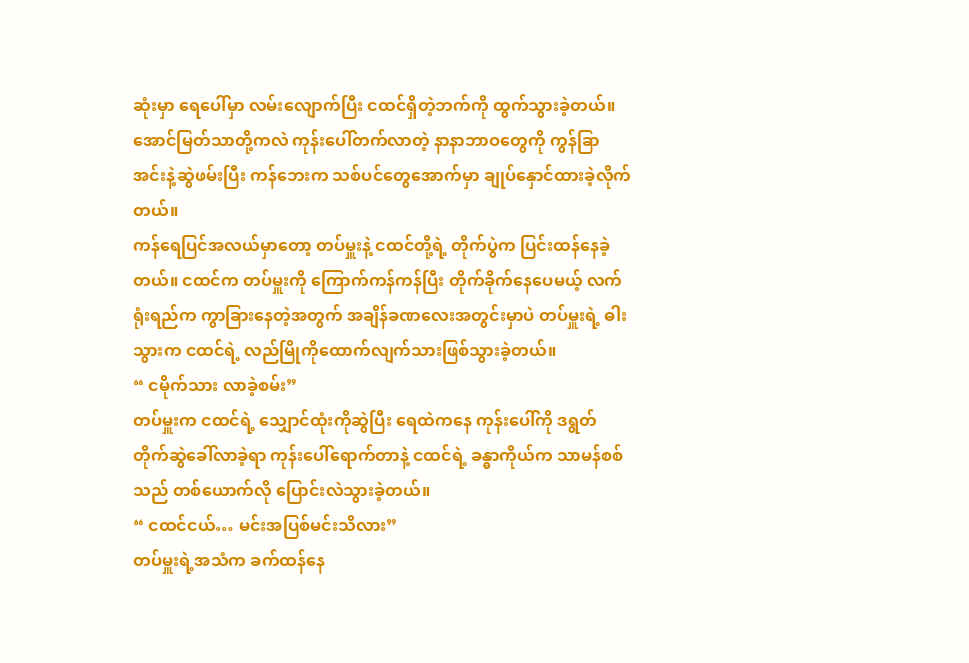ဆုံးမှာ ရေပေါ်မှာ လမ်းလျောက်ပြီး ငထင်ရှိတဲ့ဘက်ကို ထွက်သွားခဲ့တယ်။
အောင်မြတ်သာတို့ကလဲ ကုန်းပေါ်တက်လာတဲ့ နာနာဘာဝတွေကို ကွန်ခြာအင်းနဲ့ဆွဲဖမ်းပြီး ကန်ဘေးက သစ်ပင်တွေအောက်မှာ ချုပ်နှောင်ထားခဲ့လိုက်တယ်။
ကန်ရေပြင်အလယ်မှာတော့ တပ်မှူးနဲ့ ငထင်တို့ရဲ့ တိုက်ပွဲက ပြင်းထန်နေခဲ့တယ်။ ငထင်က တပ်မှူးကို ကြောက်ကန်ကန်ပြီး တိုက်ခိုက်နေပေမယ့် လက်ရုံးရည်က ကွာခြားနေတဲ့အတွက် အချိန်ခဏလေးအတွင်းမှာပဲ တပ်မှူးရဲ့ ဓါးသွားက ငထင်ရဲ့ လည်မြိုကိုထောက်လျက်သားဖြစ်သွားခဲ့တယ်။
“ ငမိုက်သား လာခဲ့စမ်း”
တပ်မှူးက ငထင်ရဲ့ သျှောင်ထုံးကိုဆွဲပြီး ရေထဲကနေ ကုန်းပေါ်ကို ဒရွတ်တိုက်ဆွဲခေါ်လာခဲ့ရာ ကုန်းပေါ်ရောက်တာနဲ့ ငထင်ရဲ့ ခန္ဓာကိုယ်က သာမန်စစ်သည် တစ်ယောက်လို ပြောင်းလဲသွားခဲ့တယ်။
“ ငထင်ငယ်… မင်းအပြစ်မင်းသိလား”
တပ်မှူးရဲ့အသံက ခက်ထန်နေ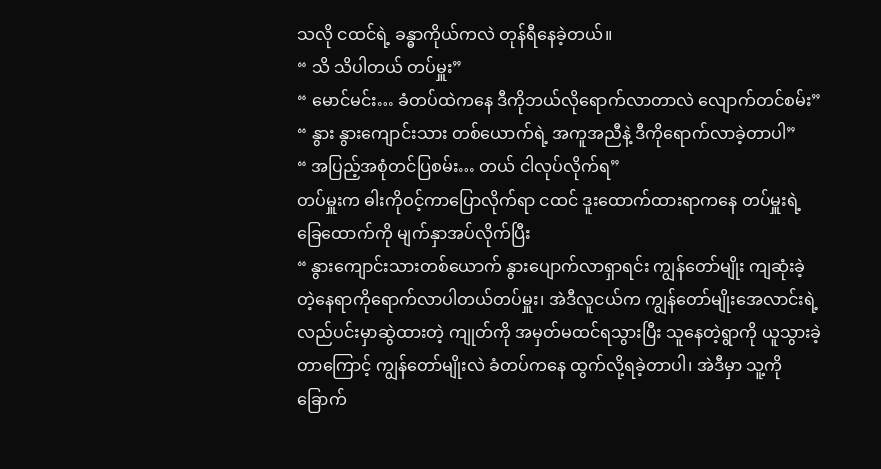သလို ငထင်ရဲ့ ခန္ဓာကိုယ်ကလဲ တုန်ရီနေခဲ့တယ်။
“ သိ သိပါတယ် တပ်မှူး”
“ မောင်မင်း… ခံတပ်ထဲကနေ ဒီကိုဘယ်လိုရောက်လာတာလဲ လျောက်တင်စမ်း”
“ နွား နွားကျောင်းသား တစ်ယောက်ရဲ့ အကူအညီနဲ့ ဒီကိုရောက်လာခဲ့တာပါ”
“ အပြည့်အစုံတင်ပြစမ်း… တယ် ငါလုပ်လိုက်ရ”
တပ်မှူးက ဓါးကိုဝင့်ကာပြောလိုက်ရာ ငထင် ဒူးထောက်ထားရာကနေ တပ်မှူးရဲ့ ခြေထောက်ကို မျက်နှာအပ်လိုက်ပြီး
“ နွားကျောင်းသားတစ်ယောက် နွားပျောက်လာရှာရင်း ကျွန်တော်မျိုး ကျဆုံးခဲ့တဲ့နေရာကိုရောက်လာပါတယ်တပ်မှူး၊ အဲဒီလူငယ်က ကျွန်တော်မျိုးအေလာင်းရဲ့လည်ပင်းမှာဆွဲထားတဲ့ ကျုတ်ကို အမှတ်မထင်ရသွားပြီး သူနေတဲ့ရွာကို ယူသွားခဲ့တာကြောင့် ကျွန်တော်မျိုးလဲ ခံတပ်ကနေ ထွက်လို့ရခဲ့တာပါ၊ အဲဒီမှာ သူ့ကို ခြောက်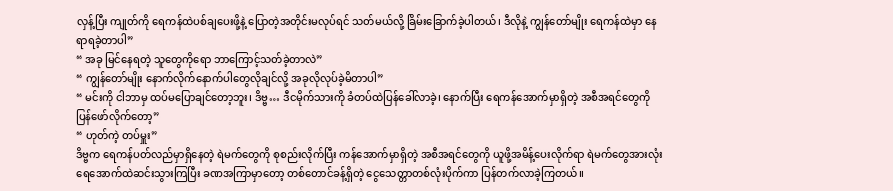လှန့်ပြီး ကျုတ်ကို ရေကန်ထဲပစ်ချပေးဖို့နဲ့ ပြောတဲ့အတိုင်းမလုပ်ရင် သတ်မယ်လို့ ခြိမ်းခြောက်ခဲ့ပါတယ်၊ ဒီလိုနဲ့ ကျွန်တော်မျိုး ရေကန်ထဲမှာ နေရာရခဲ့တာပါ”
“ အခု မြင်နေရတဲ့ သူတွေကိုရော ဘာကြောင့်သတ်ခဲ့တာလဲ”
“ ကျွန်တော်မျိုး နောက်လိုက်နောက်ပါတွေလိုချင်လို့ အခုလိုလုပ်ခဲ့မိတာပါ”
“ မင်းကို ငါဘာမှ ထပ်မပြောချင်တော့ဘူး၊ ဒိဗ္ဗ… ဒီငမိုက်သားကို ခံတပ်ထဲပြန်ခေါ်လာခဲ့၊ နောက်ပြီး ရေကန်အောက်မှာရှိတဲ့ အစီအရင်တွေကို ပြန်ဖော်လိုက်တော့”
“ ဟုတ်ကဲ့ တပ်မှူး”
ဒိဗ္ဗက ရေကန်ပတ်လည်မှာရှိနေတဲ့ ရဲမက်တွေကို စုစည်းလိုက်ပြီး ကန်အောက်မှာရှိတဲ့ အစီအရင်တွေကို ယူဖို့အမိန့်ပေးလိုက်ရာ ရဲမက်တွေအားလုံး ရေအောက်ထဲဆင်းသွားကြပြီး ခဏအကြာမှာတော့ တစ်တောင်ခန့်ရှိတဲ့ ငွေသေတ္တာတစ်လုံးပိုက်ကာ ပြန်တက်လာခဲ့ကြတယ်။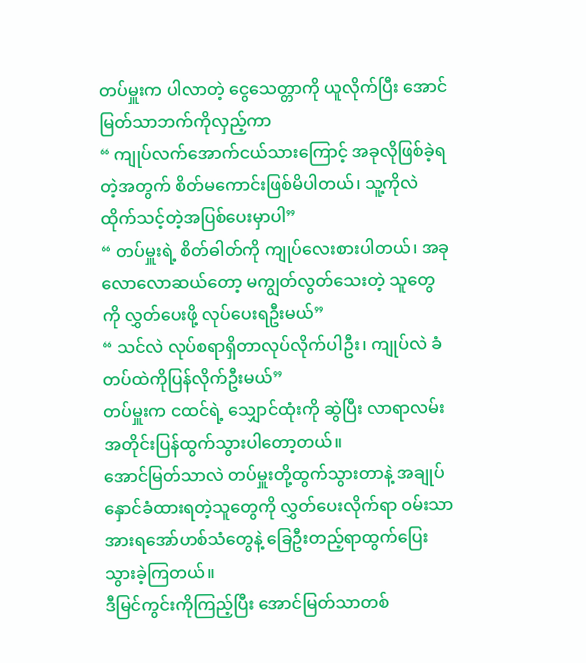တပ်မှူးက ပါလာတဲ့ ငွေသေတ္တာကို ယူလိုက်ပြီး အောင်မြတ်သာဘက်ကိုလှည့်ကာ
“ ကျုပ်လက်အောက်ငယ်သားကြောင့် အခုလိုဖြစ်ခဲ့ရတဲ့အတွက် စိတ်မကောင်းဖြစ်မိပါတယ်၊ သူ့ကိုလဲ ထိုက်သင့်တဲ့အပြစ်ပေးမှာပါ”
“ တပ်မှူးရဲ့ စိတ်ဓါတ်ကို ကျုပ်လေးစားပါတယ်၊ အခုလောလောဆယ်တော့ မကျွတ်လွတ်သေးတဲ့ သူတွေကို လွှတ်ပေးဖို့ လုပ်ပေးရဦးမယ်”
“ သင်လဲ လုပ်စရာရှိတာလုပ်လိုက်ပါဦး၊ ကျုပ်လဲ ခံတပ်ထဲကိုပြန်လိုက်ဦးမယ်”
တပ်မှူးက ငထင်ရဲ့ သျှောင်ထုံးကို ဆွဲပြီး လာရာလမ်းအတိုင်းပြန်ထွက်သွားပါတော့တယ်။
အောင်မြတ်သာလဲ တပ်မှူးတို့ထွက်သွားတာနဲ့ အချုပ်နှောင်ခံထားရတဲ့သူတွေကို လွှတ်ပေးလိုက်ရာ ဝမ်းသာအားရအော်ဟစ်သံတွေနဲ့ ခြေဦးတည့်ရာထွက်ပြေးသွားခဲ့ကြတယ်။
ဒီမြင်ကွင်းကိုကြည့်ပြီး အောင်မြတ်သာတစ်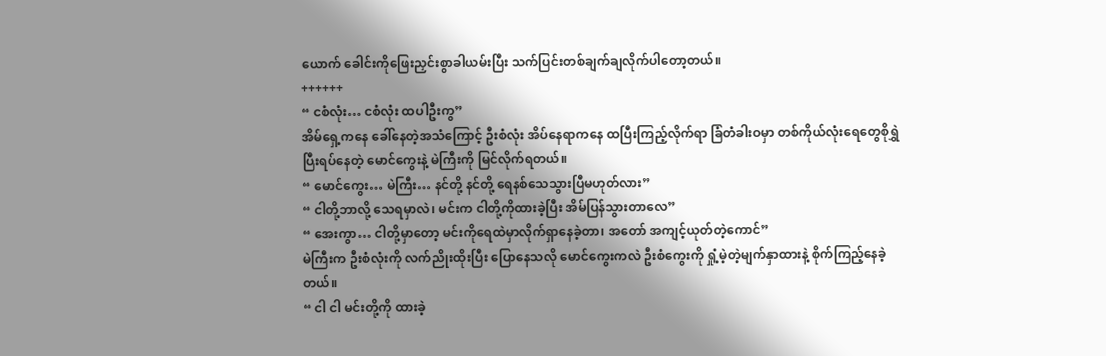ယောက် ခေါင်းကိုဖြေးညှင်းစွာခါယမ်းပြီး သက်ပြင်းတစ်ချက်ချလိုက်ပါတော့တယ်။
++++++
“ ငစံလုံး… ငစံလုံး ထပါဦးကွ”
အိမ်ရှေ့ကနေ ခေါ်နေတဲ့အသံကြောင့် ဦးစံလုံး အိပ်နေရာကနေ ထပြီးကြည့်လိုက်ရာ ခြံတံခါးဝမှာ တစ်ကိုယ်လုံးရေတွေစိုရွှဲပြီးရပ်နေတဲ့ မောင်ကွေးနဲ့ မဲကြီးကို မြင်လိုက်ရတယ်။
“ မောင်ကွေး… မဲကြီး… နင်တို့ နင်တို့ ရေနစ်သေသွားပြီမဟုတ်လား”
“ ငါတို့ဘာလို့ သေရမှာလဲ၊ မင်းက ငါတို့ကိုထားခဲ့ပြီး အိမ်ပြန်သွားတာလေ”
“ အေးကွာ… ငါတို့မှာတော့ မင်းကိုရေထဲမှာလိုက်ရှာနေခဲ့တာ၊ အတော် အကျင့်ယုတ်တဲ့ကောင်”
မဲကြီးက ဦးစံလုံးကို လက်ညိုးထိုးပြီး ပြောနေသလို မောင်ကွေးကလဲ ဦးစံကွေးကို ရှုံ့မဲ့တဲ့မျက်နှာထားနဲ့ စိုက်ကြည့်နေခဲ့တယ်။
“ ငါ ငါ မင်းတို့ကို ထားခဲ့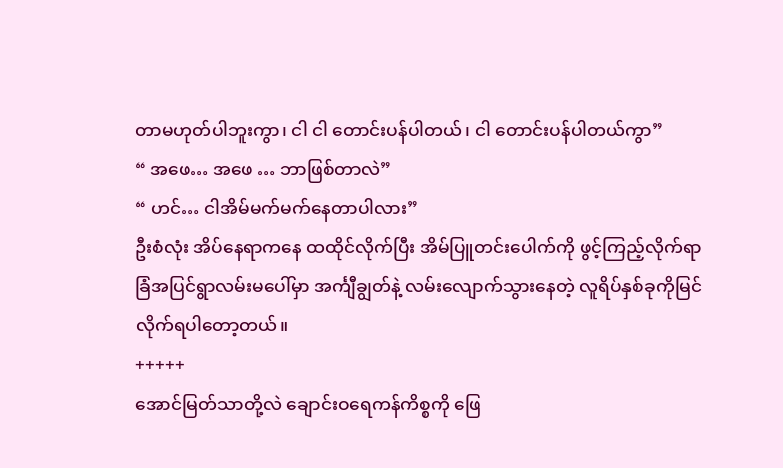တာမဟုတ်ပါဘူးကွာ၊ ငါ ငါ တောင်းပန်ပါတယ်၊ ငါ တောင်းပန်ပါတယ်ကွာ”
“ အဖေ… အဖေ … ဘာဖြစ်တာလဲ”
“ ဟင်… ငါအိမ်မက်မက်နေတာပါလား”
ဦးစံလုံး အိပ်နေရာကနေ ထထိုင်လိုက်ပြီး အိမ်ပြူတင်းပေါက်ကို ဖွင့်ကြည့်လိုက်ရာ ခြံအပြင်ရွာလမ်းမပေါ်မှာ အင်္ကျီချွတ်နဲ့ လမ်းလျောက်သွားနေတဲ့ လူရိပ်နှစ်ခုကိုမြင်လိုက်ရပါတော့တယ်။
+++++
အောင်မြတ်သာတို့လဲ ချောင်းဝရေကန်ကိစ္စကို ဖြေ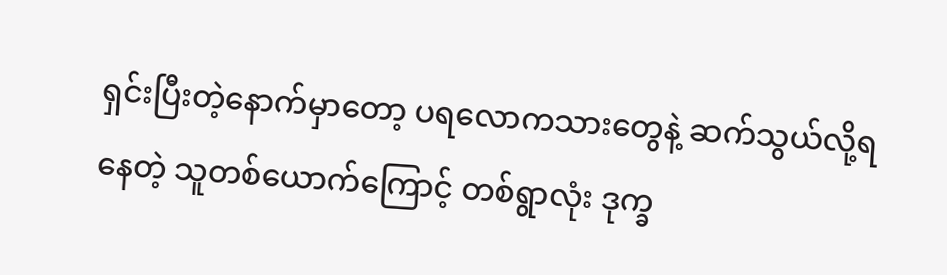ရှင်းပြီးတဲ့နောက်မှာတော့ ပရလောကသားတွေနဲ့ ဆက်သွယ်လို့ရနေတဲ့ သူတစ်ယောက်ကြောင့် တစ်ရွာလုံး ဒုက္ခ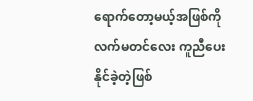ရောက်တော့မယ့်အဖြစ်ကို လက်မတင်လေး ကူညီပေးနိုင်ခဲ့တဲ့ဖြစ်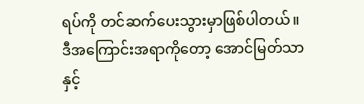ရပ်ကို တင်ဆက်ပေးသွားမှာဖြစ်ပါတယ်။
ဒီအကြောင်းအရာကိုတော့ အောင်မြတ်သာနှင့်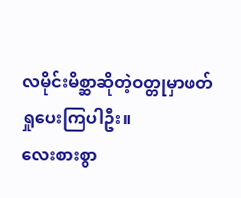လမိုင်းမိစ္ဆာဆိုတဲ့ဝတ္တုမှာဖတ်ရှုပေးကြပါဦး။
လေးစားစွာ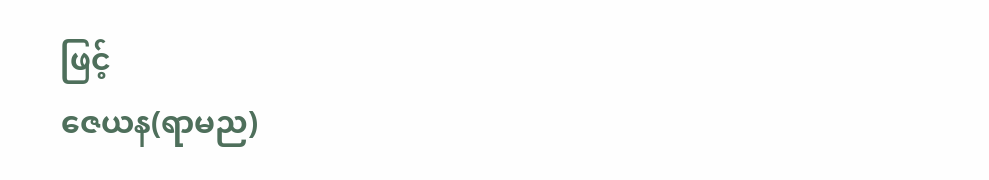ဖြင့်
ဇေယန(ရာမည)